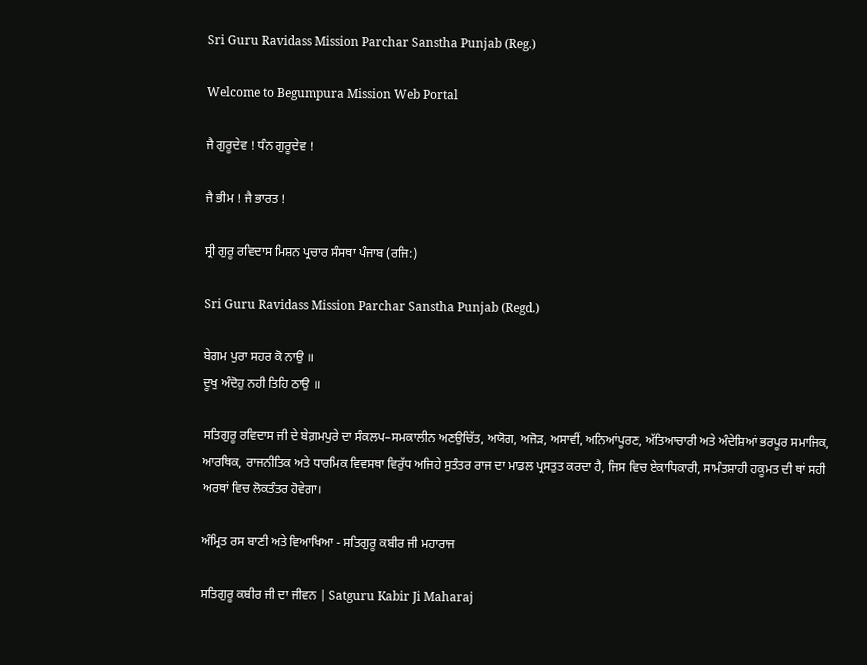Sri Guru Ravidass Mission Parchar Sanstha Punjab (Reg.)

Welcome to Begumpura Mission Web Portal

ਜੈ ਗੁਰੂਦੇਵ ! ਧੰਨ ਗੁਰੂਦੇਵ !

ਜੈ ਭੀਮ ! ਜੈ ਭਾਰਤ !

ਸ੍ਰੀ ਗੁਰੂ ਰਵਿਦਾਸ ਮਿਸ਼ਨ ਪ੍ਰਚਾਰ ਸੰਸਥਾ ਪੰਜਾਬ (ਰਜਿ:)

Sri Guru Ravidass Mission Parchar Sanstha Punjab (Regd.)

ਬੇਗਮ ਪੁਰਾ ਸਹਰ ਕੋ ਨਾਉ ॥
ਦੂਖੁ ਅੰਦੋਹੁ ਨਹੀ ਤਿਹਿ ਠਾਉ ॥

ਸਤਿਗੁਰੂ ਰਵਿਦਾਸ ਜੀ ਦੇ ਬੇਗ਼ਮਪੁਰੇ ਦਾ ਸੰਕਲਪ–ਸਮਕਾਲੀਨ ਅਣਉਚਿੱਤ, ਅਯੋਗ, ਅਜੋੜ, ਅਸਾਵੀਂ, ਅਨਿਆਂਪੂਰਣ, ਅੱਤਿਆਚਾਰੀ ਅਤੇ ਅੰਦੇਸ਼ਿਆਂ ਭਰਪੂਰ ਸਮਾਜਿਕ, ਆਰਥਿਕ, ਰਾਜਨੀਤਿਕ ਅਤੇ ਧਾਰਮਿਕ ਵਿਵਸਥਾ ਵਿਰੁੱਧ ਅਜਿਹੇ ਸੁਤੰਤਰ ਰਾਜ ਦਾ ਮਾਡਲ ਪ੍ਰਸਤੁਤ ਕਰਦਾ ਹੈ, ਜਿਸ ਵਿਚ ਏਕਾਧਿਕਾਰੀ, ਸਾਮੰਤਸ਼ਾਹੀ ਹਕੂਮਤ ਦੀ ਥਾਂ ਸਹੀ ਅਰਥਾਂ ਵਿਚ ਲੋਕਤੰਤਰ ਹੋਵੇਗਾ।

ਅੰਮ੍ਰਿਤ ਰਸ ਬਾਣੀ ਅਤੇ ਵਿਆਖਿਆ - ਸਤਿਗੁਰੂ ਕਬੀਰ ਜੀ ਮਹਾਰਾਜ

ਸਤਿਗੁਰੂ ਕਬੀਰ ਜੀ ਦਾ ਜੀਵਨ | Satguru Kabir Ji Maharaj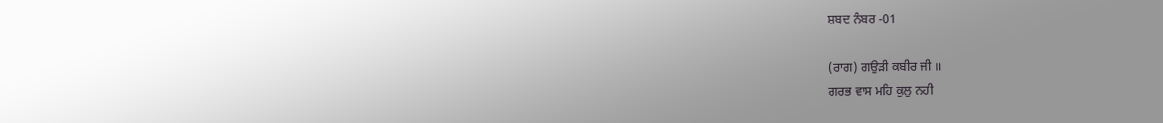ਸ਼ਬਦ ਨੰਬਰ -01

(ਰਾਗ) ਗਉੜੀ ਕਬੀਰ ਜੀ ॥
ਗਰਭ ਵਾਸ ਮਹਿ ਕੁਲੁ ਨਹੀ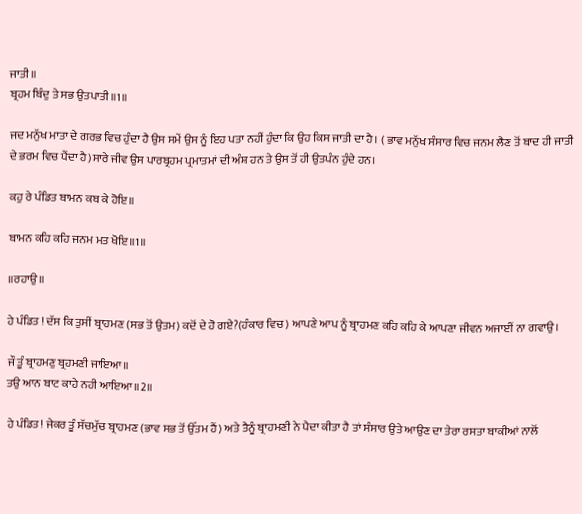ਜਾਤੀ॥
ਬ੍ਰਹਮ ਬਿੰਦੁ ਤੇ ਸਭ ਉਤਪਾਤੀ॥1॥

ਜਦ ਮਨੁੱਖ ਮਾਤਾ ਦੇ ਗਰਭ ਵਿਚ ਹੁੰਦਾ ਹੈ ਉਸ ਸਮੇਂ ਉਸ ਨੂੰ ਇਹ ਪਤਾ ਨਹੀਂ ਹੁੰਦਾ ਕਿ ਉਹ ਕਿਸ ਜਾਤੀ ਦਾ ਹੈ। ( ਭਾਵ ਮਨੁੱਖ ਸੰਸਾਰ ਵਿਚ ਜਨਮ ਲੈਣ ਤੋਂ ਬਾਦ ਹੀ ਜਾਤੀ ਦੇ ਭਰਮ ਵਿਚ ਪੈਂਦਾ ਹੈ)ਸਾਰੇ ਜੀਵ ਉਸ ਪਾਰਬ੍ਰਹਮ ਪ੍ਰਮਾਤਮਾਂ ਦੀ ਅੰਸ਼ ਹਨ ਤੇ ਉਸ ਤੋਂ ਹੀ ਉਤਪੰਨ ਹੁੰਦੇ ਹਨ।

ਕਹੁ ਰੇ ਪੰਡਿਤ ਬਾਮਨ ਕਬ ਕੇ ਹੋਇ॥

ਬਾਮਨ ਕਹਿ ਕਹਿ ਜਨਮ ਮਤ ਖੋਇ॥1॥

॥ਰਹਾਉ॥

ਹੇ ਪੰਡਿਤ ! ਦੱਸ ਕਿ ਤੁਸੀਂ ਬ੍ਰਾਹਮਣ (ਸਭ ਤੋਂ ਉਤਮ) ਕਦੋਂ ਦੇ ਹੋ ਗਏ?(ਹੰਕਾਰ ਵਿਚ) ਆਪਣੇ ਆਪ ਨੂੰ ਬ੍ਰਾਹਮਣ ਕਹਿ ਕਹਿ ਕੇ ਆਪਣਾ ਜੀਵਨ ਅਜਾਈਂ ਨਾ ਗਵਾਉ।

ਜੌ ਤੂੰ ਬ੍ਰਾਹਮਣੁ ਬ੍ਰਹਮਣੀ ਜਾਇਆ॥
ਤਉ ਆਨ ਬਾਟ ਕਾਹੇ ਨਹੀ ਆਇਆ॥2॥

ਹੇ ਪੰਡਿਤ! ਜੇਕਰ ਤੂੰ ਸੱਚਮੁੱਚ ਬ੍ਰਾਹਮਣ (ਭਾਵ ਸਭ ਤੋਂ ਉੱਤਮ ਹੈਂ) ਅਤੇ ਤੈਨੂੰ ਬ੍ਰਾਹਮਣੀ ਨੇ ਪੈਦਾ ਕੀਤਾ ਹੈ ਤਾਂ ਸੰਸਾਰ ਉਤੇ ਆਉਣ ਦਾ ਤੇਰਾ ਰਸਤਾ ਬਾਕੀਆਂ ਨਾਲੋਂ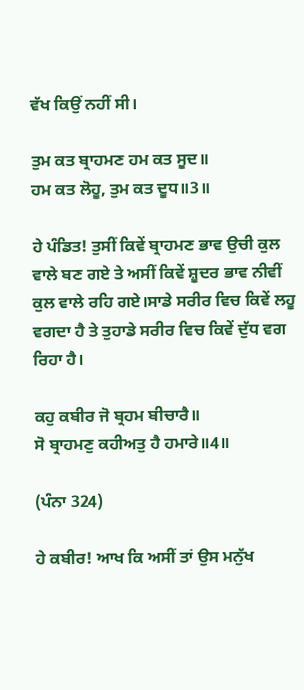ਵੱਖ ਕਿਉਂ ਨਹੀਂ ਸੀ।

ਤੁਮ ਕਤ ਬ੍ਰਾਹਮਣ ਹਮ ਕਤ ਸੂਦ॥
ਹਮ ਕਤ ਲੋਹੂ, ਤੁਮ ਕਤ ਦੂਧ॥3॥

ਹੇ ਪੰਡਿਤ! ਤੁਸੀਂ ਕਿਵੇਂ ਬ੍ਰਾਹਮਣ ਭਾਵ ਉਚੀ ਕੁਲ ਵਾਲੇ ਬਣ ਗਏ ਤੇ ਅਸੀਂ ਕਿਵੇਂ ਸ਼ੂਦਰ ਭਾਵ ਨੀਵੀਂ ਕੁਲ ਵਾਲੇ ਰਹਿ ਗਏ।ਸਾਡੇ ਸਰੀਰ ਵਿਚ ਕਿਵੇਂ ਲਹੂ ਵਗਦਾ ਹੈ ਤੇ ਤੁਹਾਡੇ ਸਰੀਰ ਵਿਚ ਕਿਵੇਂ ਦੁੱਧ ਵਗ ਰਿਹਾ ਹੈ।

ਕਹੁ ਕਬੀਰ ਜੋ ਬ੍ਰਹਮ ਬੀਚਾਰੈ॥
ਸੋ ਬ੍ਰਾਹਮਣੁ ਕਹੀਅਤੁ ਹੈ ਹਮਾਰੇ॥4॥

(ਪੰਨਾ 324)

ਹੇ ਕਬੀਰ! ਆਖ ਕਿ ਅਸੀਂ ਤਾਂ ਉਸ ਮਨੁੱਖ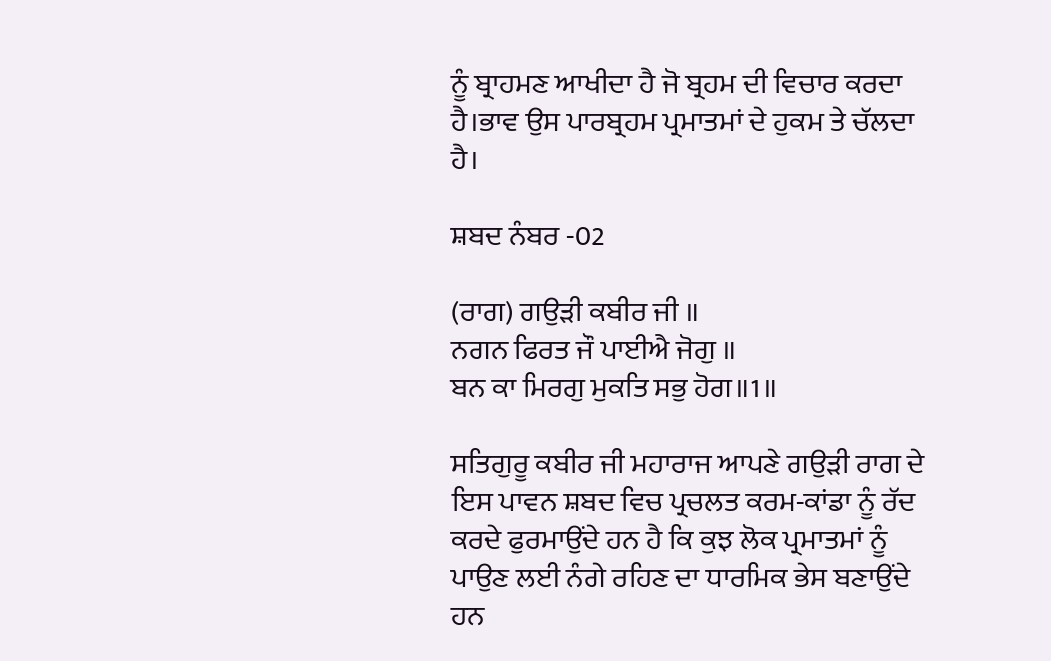ਨੂੰ ਬ੍ਰਾਹਮਣ ਆਖੀਦਾ ਹੈ ਜੋ ਬ੍ਰਹਮ ਦੀ ਵਿਚਾਰ ਕਰਦਾ ਹੈ।ਭਾਵ ਉਸ ਪਾਰਬ੍ਰਹਮ ਪ੍ਰਮਾਤਮਾਂ ਦੇ ਹੁਕਮ ਤੇ ਚੱਲਦਾ ਹੈ।

ਸ਼ਬਦ ਨੰਬਰ -02

(ਰਾਗ) ਗਉੜੀ ਕਬੀਰ ਜੀ ॥
ਨਗਨ ਫਿਰਤ ਜੌ ਪਾਈਐ ਜੋਗੁ ॥
ਬਨ ਕਾ ਮਿਰਗੁ ਮੁਕਤਿ ਸਭੁ ਹੋਗ॥1॥

ਸਤਿਗੁਰੂ ਕਬੀਰ ਜੀ ਮਹਾਰਾਜ ਆਪਣੇ ਗਉੜੀ ਰਾਗ ਦੇ ਇਸ ਪਾਵਨ ਸ਼ਬਦ ਵਿਚ ਪ੍ਰਚਲਤ ਕਰਮ-ਕਾਂਡਾ ਨੂੰ ਰੱਦ ਕਰਦੇ ਫੁਰਮਾਉਂਦੇ ਹਨ ਹੈ ਕਿ ਕੁਝ ਲੋਕ ਪ੍ਰਮਾਤਮਾਂ ਨੂੰ ਪਾਉਣ ਲਈ ਨੰਗੇ ਰਹਿਣ ਦਾ ਧਾਰਮਿਕ ਭੇਸ ਬਣਾਉਂਦੇ ਹਨ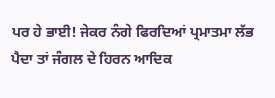ਪਰ ਹੇ ਭਾਈ! ਜੇਕਰ ਨੰਗੇ ਫਿਰਦਿਆਂ ਪ੍ਰਮਾਤਮਾ ਲੱਭ ਪੈਦਾ ਤਾਂ ਜੰਗਲ ਦੇ ਹਿਰਨ ਆਦਿਕ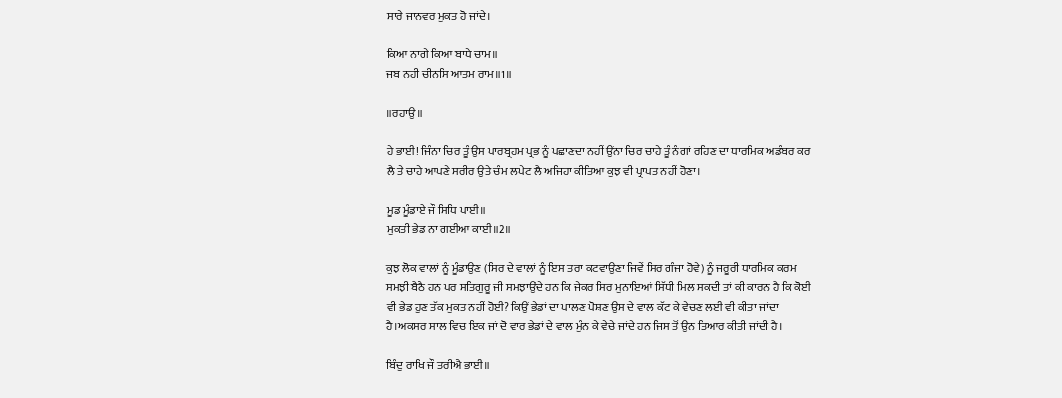ਸਾਰੇ ਜਾਨਵਰ ਮੁਕਤ ਹੋ ਜਾਂਦੇ।

ਕਿਆ ਨਾਗੇ ਕਿਆ ਬਾਧੇ ਚਾਮ॥
ਜਬ ਨਹੀ ਚੀਨਸਿ ਆਤਮ ਰਾਮ॥1॥

॥ਰਹਾਉ॥

ਹੇ ਭਾਈ! ਜਿੰਨਾ ਚਿਰ ਤੂੰ ਉਸ ਪਾਰਬ੍ਰਹਮ ਪ੍ਰਭ ਨੂੰ ਪਛਾਣਦਾ ਨਹੀਂ ਉਂਨਾ ਚਿਰ ਚਾਹੇ ਤੂੰ ਨੰਗਾਂ ਰਹਿਣ ਦਾ ਧਾਰਮਿਕ ਅਡੰਬਰ ਕਰ ਲੈ ਤੇ ਚਾਹੇ ਆਪਣੇ ਸਰੀਰ ਉਤੇ ਚੰਮ ਲਪੇਟ ਲੈ ਅਜਿਹਾ ਕੀਤਿਆ ਕੁਝ ਵੀ ਪ੍ਰਾਪਤ ਨਹੀਂ ਹੋਣਾ।

ਮੂਡ ਮੂੰਡਾਏ ਜੌ ਸਿਧਿ ਪਾਈ॥
ਮੁਕਤੀ ਭੇਡ ਨਾ ਗਈਆ ਕਾਈ॥2॥

ਕੁਝ ਲੋਕ ਵਾਲਾਂ ਨੂੰ ਮੂੰਡਾਉਣ (ਸਿਰ ਦੇ ਵਾਲਾਂ ਨੂੰ ਇਸ ਤਰਾ ਕਟਵਾਉਣਾ ਜਿਵੇਂ ਸਿਰ ਗੰਜਾ ਹੋਵੇ) ਨੂੰ ਜਰੂਰੀ ਧਾਰਮਿਕ ਕਰਮ ਸਮਝੀ ਬੈਠੈ ਹਨ ਪਰ ਸਤਿਗੁਰੂ ਜੀ ਸਮਝਾਉਂਦੇ ਹਨ ਕਿ ਜੇਕਰ ਸਿਰ ਮੁਨਾਇਆਂ ਸਿੱਧੀ ਮਿਲ ਸਕਦੀ ਤਾਂ ਕੀ ਕਾਰਨ ਹੈ ਕਿ ਕੋਈ ਵੀ ਭੇਡ ਹੁਣ ਤੱਕ ਮੁਕਤ ਨਹੀਂ ਹੋਈ? ਕਿਉਂ ਭੇਡਾਂ ਦਾ ਪਾਲਣ ਪੋਸ਼ਣ ਉਸ ਦੇ ਵਾਲ ਕੱਟ ਕੇ ਵੇਚਣ ਲਈ ਵੀ ਕੀਤਾ ਜਾਂਦਾ ਹੈ।ਅਕਸਰ ਸਾਲ ਵਿਚ ਇਕ ਜਾਂ ਦੋ ਵਾਰ ਭੇਡਾਂ ਦੇ ਵਾਲ ਮੁੰਨ ਕੇ ਵੇਚੇ ਜਾਂਦੇ ਹਨ ਜਿਸ ਤੋਂ ਉਨ ਤਿਆਰ ਕੀਤੀ ਜਾਂਦੀ ਹੈ।

ਬਿੰਦੁ ਰਾਖਿ ਜੌ ਤਰੀਐ ਭਾਈ॥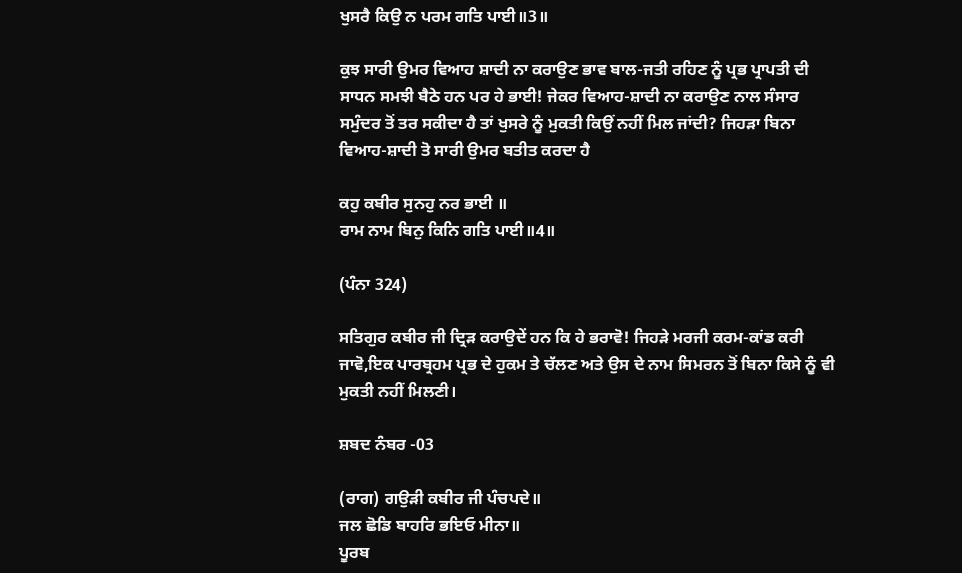ਖੁਸਰੈ ਕਿਉ ਨ ਪਰਮ ਗਤਿ ਪਾਈ॥3॥

ਕੁਝ ਸਾਰੀ ਉਮਰ ਵਿਆਹ ਸ਼ਾਦੀ ਨਾ ਕਰਾਉਣ ਭਾਵ ਬਾਲ-ਜਤੀ ਰਹਿਣ ਨੂੰ ਪ੍ਰਭ ਪ੍ਰਾਪਤੀ ਦੀ ਸਾਧਨ ਸਮਝੀ ਬੈਠੇ ਹਨ ਪਰ ਹੇ ਭਾਈ! ਜੇਕਰ ਵਿਆਹ-ਸ਼ਾਦੀ ਨਾ ਕਰਾਉਣ ਨਾਲ ਸੰਸਾਰ ਸਮੁੰਦਰ ਤੋਂ ਤਰ ਸਕੀਦਾ ਹੈ ਤਾਂ ਖੁਸਰੇ ਨੂੰ ਮੁਕਤੀ ਕਿਉਂ ਨਹੀਂ ਮਿਲ ਜਾਂਦੀ? ਜਿਹੜਾ ਬਿਨਾ ਵਿਆਹ-ਸ਼ਾਦੀ ਤੋ ਸਾਰੀ ਉਮਰ ਬਤੀਤ ਕਰਦਾ ਹੈ

ਕਹੁ ਕਬੀਰ ਸੁਨਹੁ ਨਰ ਭਾਈ ॥
ਰਾਮ ਨਾਮ ਬਿਨੁ ਕਿਨਿ ਗਤਿ ਪਾਈ॥4॥

(ਪੰਨਾ 324)

ਸਤਿਗੁਰ ਕਬੀਰ ਜੀ ਦ੍ਰਿੜ ਕਰਾਉਦੇਂ ਹਨ ਕਿ ਹੇ ਭਰਾਵੋ! ਜਿਹੜੇ ਮਰਜੀ ਕਰਮ-ਕਾਂਡ ਕਰੀ ਜਾਵੋ,ਇਕ ਪਾਰਬ੍ਰਹਮ ਪ੍ਰਭ ਦੇ ਹੁਕਮ ਤੇ ਚੱਲਣ ਅਤੇ ਉਸ ਦੇ ਨਾਮ ਸਿਮਰਨ ਤੋਂ ਬਿਨਾ ਕਿਸੇ ਨੂੰ ਵੀ ਮੁਕਤੀ ਨਹੀਂ ਮਿਲਣੀ।

ਸ਼ਬਦ ਨੰਬਰ -03

(ਰਾਗ) ਗਉੜੀ ਕਬੀਰ ਜੀ ਪੰਚਪਦੇ॥
ਜਲ ਛੋਡਿ ਬਾਹਰਿ ਭਇਓ ਮੀਨਾ॥
ਪੂਰਬ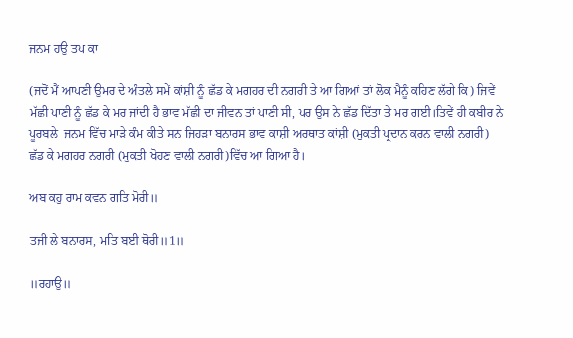ਜਨਮ ਹਉ ਤਪ ਕਾ

(ਜਦੋਂ ਮੈਂ ਆਪਣੀ ਉਮਰ ਦੇ ਅੰਤਲੇ ਸਮੇਂ ਕਾਂਸ਼ੀ ਨੂੰ ਛੱਡ ਕੇ ਮਗਹਰ ਦੀ ਨਗਰੀ ਤੇ ਆ ਗਿਆਂ ਤਾਂ ਲੋਕ ਮੈਨੂੰ ਕਹਿਣ ਲੱਗੇ ਕਿ) ਜਿਵੇਂ ਮੱਛੀ ਪਾਣੀ ਨੂੰ ਛੱਡ ਕੇ ਮਰ ਜਾਂਦੀ ਹੈ ਭਾਵ ਮੱਛੀ ਦਾ ਜੀਵਨ ਤਾਂ ਪਾਣੀ ਸੀ, ਪਰ ਉਸ ਨੇ ਛੱਡ ਦਿੱਤਾ ਤੇ ਮਰ ਗਈ।ਤਿਵੇਂ ਹੀ ਕਬੀਰ ਨੇ ਪੂਰਬਲੇ  ਜਨਮ ਵਿੱਚ ਮਾੜੇ ਕੰਮ ਕੀਤੇ ਸਨ ਜਿਹੜਾ ਬਨਾਰਸ ਭਾਵ ਕਾਸ਼ੀ ਅਰਥਾਤ ਕਾਂਸ਼ੀ (ਮੁਕਤੀ ਪ੍ਰਦਾਨ ਕਰਨ ਵਾਲੀ ਨਗਰੀ) ਛੱਡ ਕੇ ਮਗਹਰ ਨਗਰੀ (ਮੁਕਤੀ ਖੋਹਣ ਵਾਲੀ ਨਗਰੀ)ਵਿੱਚ ਆ ਗਿਆ ਹੈ।

ਅਬ ਕਹੁ ਰਾਮ ਕਵਨ ਗਤਿ ਮੋਰੀ॥

ਤਜੀ ਲੇ ਬਨਾਰਸ, ਮਤਿ ਬਈ ਥੋਰੀ॥1॥

॥ਰਹਾਉ॥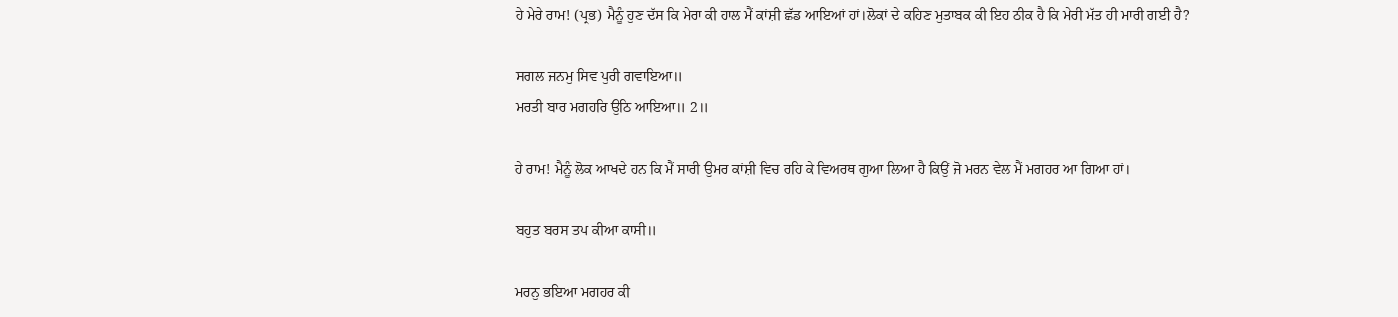ਹੇ ਮੇਰੇ ਰਾਮ! (ਪ੍ਰਭ) ਮੈਨੂੰ ਹੁਣ ਦੱਸ ਕਿ ਮੇਰਾ ਕੀ ਹਾਲ ਮੈਂ ਕਾਂਸ਼ੀ ਛੱਡ ਆਇਆਂ ਹਾਂ।ਲੋਕਾਂ ਦੇ ਕਹਿਣ ਮੁਤਾਬਕ ਕੀ ਇਹ ਠੀਕ ਹੈ ਕਿ ਮੇਰੀ ਮੱਤ ਹੀ ਮਾਰੀ ਗਈ ਹੈ?

ਸਗਲ ਜਨਮੁ ਸਿਵ ਪੁਰੀ ਗਵਾਇਆ॥
ਮਰਤੀ ਬਾਰ ਮਗਹਰਿ ਉਠਿ ਆਇਆ॥ 2॥

ਹੇ ਰਾਮ! ਮੈਨੂੰ ਲੋਕ ਆਖਦੇ ਹਨ ਕਿ ਮੈਂ ਸਾਰੀ ਉਮਰ ਕਾਂਸ਼ੀ ਵਿਚ ਰਹਿ ਕੇ ਵਿਅਰਥ ਗੁਆ ਲਿਆ ਹੈ ਕਿਉਂ ਜੋ ਮਰਨ ਵੇਲ ਮੈਂ ਮਗਹਰ ਆ ਗਿਆ ਹਾਂ।

ਬਹੁਤ ਬਰਸ ਤਪ ਕੀਆ ਕਾਸੀ॥

ਮਰਨੁ ਭਇਆ ਮਗਹਰ ਕੀ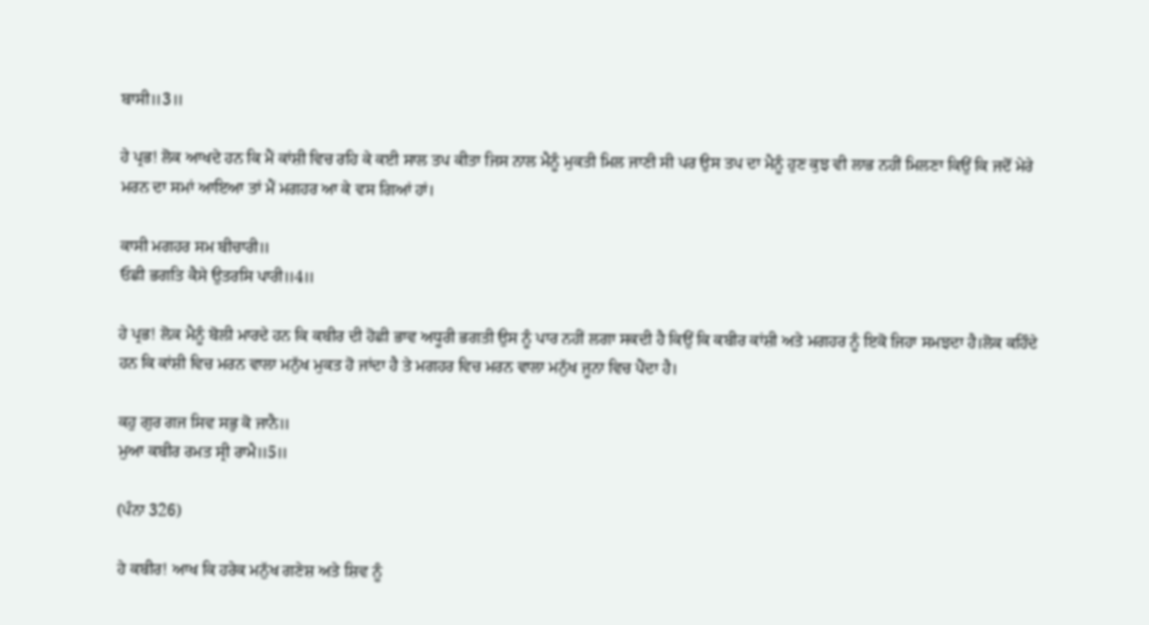ਬਾਸੀ॥3॥

ਹੇ ਪ੍ਰਭ! ਲੋਕ ਆਖਦੇ ਹਨ ਕਿ ਮੈਂ ਕਾਂਸ਼ੀ ਵਿਚ ਰਹਿ ਕੇ ਕਈ ਸਾਲ ਤਪ ਕੀਤਾ ਜਿਸ ਨਾਲ ਮੈਨੂੰ ਮੁਕਤੀ ਮਿਲ ਜਾਣੀ ਸੀ ਪਰ ਉਸ ਤਪ ਦਾ ਮੈਨੂੰ ਹੁਣ ਕੁਝ ਵੀ ਲਾਭ ਨਹੀਂ ਮਿਲਣਾ ਕਿਉਂ ਕਿ ਜਦੋਂ ਮੇਰੇ ਮਰਨ ਦਾ ਸਮਾਂ ਆਇਆ ਤਾਂ ਮੈਂ ਮਗਹਰ ਆ ਕੇ ਵਸ ਗਿਆਂ ਹਾਂ।

ਕਾਸੀ ਮਗਹਰ ਸਮ ਬੀਚਾਰੀ॥
ਓਛੀ ਭਗਤਿ ਕੈਸੇ ਉਤਰਸਿ ਪਾਰੀ॥4॥

ਹੇ ਪ੍ਰਭ! ਲ਼ੋਕ ਮੈਨੂੰ ਬੋਲੀ ਮਾਰਦੇ ਹਨ ਕਿ ਕਬੀਰ ਦੀ ਹੋਛੀ ਭਾਵ ਅਧੂਰੀ ਭਗਤੀ ਉਸ ਨੂੰ ਪਾਰ ਨਹੀਂ ਲਗਾ ਸਕਦੀ ਹੈ ਕਿਉਂ ਕਿ ਕਬੀਰ ਕਾਂਸ਼ੀ ਅਤੇ ਮਗਹਰ ਨੂੰ ਇਕੋ ਜਿਹਾ ਸਮਝਦਾ ਹੈ।ਲੋਕ ਕਹਿੰਦੇ ਹਨ ਕਿ ਕਾਂਸ਼ੀ ਵਿਚ ਮਰਨ ਵਾਲਾ ਮਨੁੱਖ ਮੁਕਤ ਹੋ ਜਾਂਦਾ ਹੈ ਤੇ ਮਗਹਰ ਵਿਚ ਮਰਨ ਵਾਲਾ ਮਨੁੱਖ ਜੂਨਾ ਵਿਚ ਪੈਂਦਾ ਹੈ।

ਕਹੁ ਗੁਰ ਗਜ ਸਿਵ ਸਭੁ ਕੋ ਜਾਨੈ॥
ਮੁਆ ਕਬੀਰ ਰਮਤ ਸ੍ਰੀ ਰਾਮੈ॥5॥

(ਪੰਨਾ 326)

ਹੇ ਕਬੀਰ! ਆਖ ਕਿ ਹਰੇਕ ਮਨੁੱਖ ਗਣੇਸ਼ ਅਤੇ ਸ਼ਿਵ ਨੂੰ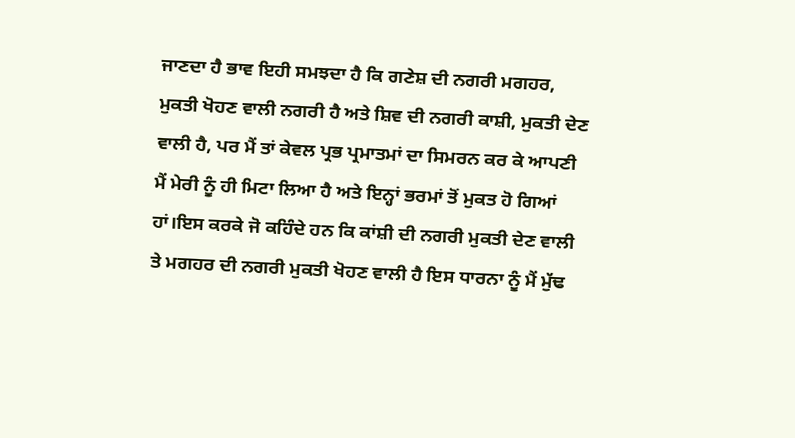ਜਾਣਦਾ ਹੈ ਭਾਵ ਇਹੀ ਸਮਝਦਾ ਹੈ ਕਿ ਗਣੇਸ਼ ਦੀ ਨਗਰੀ ਮਗਹਰ, ਮੁਕਤੀ ਖੋਹਣ ਵਾਲੀ ਨਗਰੀ ਹੈ ਅਤੇ ਸ਼ਿਵ ਦੀ ਨਗਰੀ ਕਾਸ਼ੀ, ਮੁਕਤੀ ਦੇਣ ਵਾਲੀ ਹੈ, ਪਰ ਮੈਂ ਤਾਂ ਕੇਵਲ ਪ੍ਰਭ ਪ੍ਰਮਾਤਮਾਂ ਦਾ ਸਿਮਰਨ ਕਰ ਕੇ ਆਪਣੀ ਮੈਂ ਮੇਰੀ ਨੂੰ ਹੀ ਮਿਟਾ ਲਿਆ ਹੈ ਅਤੇ ਇਨ੍ਹਾਂ ਭਰਮਾਂ ਤੋਂ ਮੁਕਤ ਹੋ ਗਿਆਂ ਹਾਂ।ਇਸ ਕਰਕੇ ਜੋ ਕਹਿੰਦੇ ਹਨ ਕਿ ਕਾਂਸ਼ੀ ਦੀ ਨਗਰੀ ਮੁਕਤੀ ਦੇਣ ਵਾਲੀ ਤੇ ਮਗਹਰ ਦੀ ਨਗਰੀ ਮੁਕਤੀ ਖੋਹਣ ਵਾਲੀ ਹੈ ਇਸ ਧਾਰਨਾ ਨੂੰ ਮੈਂ ਮੁੱਢ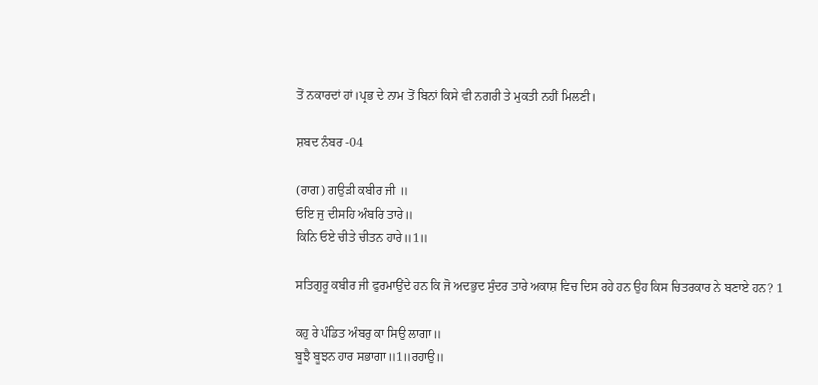ਤੋਂ ਨਕਾਰਦਾਂ ਹਾਂ।ਪ੍ਰਭ ਦੇ ਨਾਮ ਤੋਂ ਬਿਨਾਂ ਕਿਸੇ ਵੀ ਨਗਰੀ ਤੇ ਮੁਕਤੀ ਨਹੀਂ ਮਿਲਣੀ।

ਸ਼ਬਦ ਨੰਬਰ -04

(ਰਾਗ) ਗਉੜੀ ਕਬੀਰ ਜੀ ॥
ਓਇ ਜੁ ਦੀਸਹਿ ਅੰਬਰਿ ਤਾਰੇ॥
ਕਿਨਿ ਓਏ ਚੀਤੇ ਚੀਤਨ ਹਾਰੇ॥1॥

ਸਤਿਗੁਰੂ ਕਬੀਰ ਜੀ ਫੁਰਮਾਉਂਦੇ ਹਨ ਕਿ ਜੋ ਅਦਭੁਦ ਸੁੰਦਰ ਤਾਰੇ ਅਕਾਸ਼ ਵਿਚ ਦਿਸ ਰਹੇ ਹਨ ਉਹ ਕਿਸ ਚਿਤਰਕਾਰ ਨੇ ਬਣਾਏ ਹਨ? 1

ਕਹੁ ਰੇ ਪੰਡਿਤ ਅੰਬਰੁ ਕਾ ਸਿਉ ਲਾਗਾ॥
ਬੂਝੈ ਬੂਝਨ ਹਾਰ ਸਭਾਗਾ॥1॥ਰਹਾਉ॥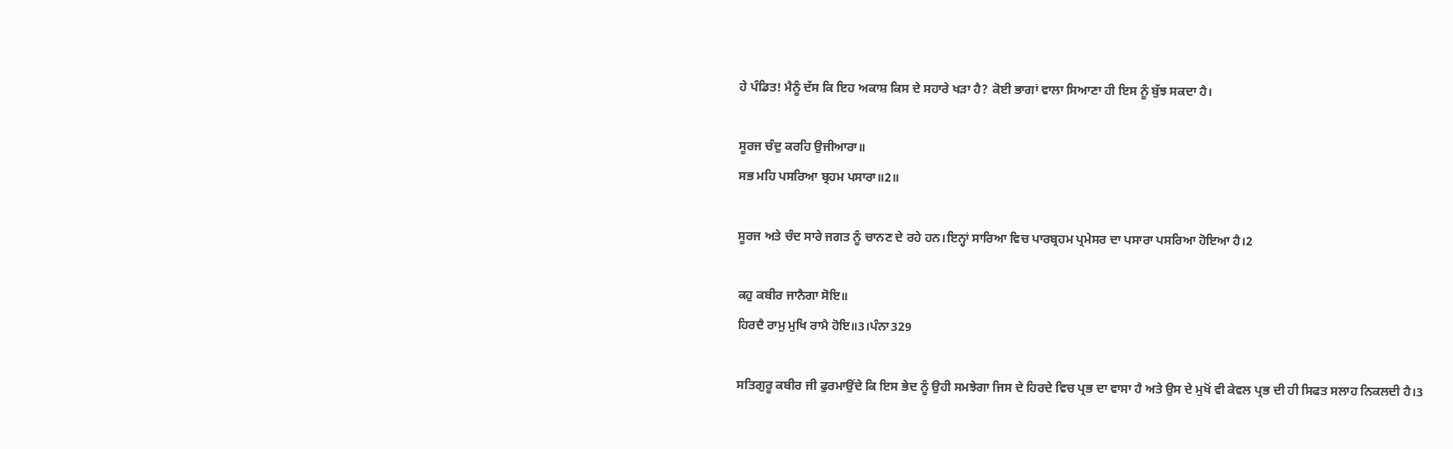ਹੇ ਪੰਡਿਤ! ਮੈਨੂੰ ਦੱਸ ਕਿ ਇਹ ਅਕਾਸ਼ ਕਿਸ ਦੇ ਸਹਾਰੇ ਖੜਾ ਹੈ? ਕੋਈ ਭਾਗਾਂ ਵਾਲਾ ਸਿਆਣਾ ਹੀ ਇਸ ਨੂੰ ਬੁੱਝ ਸਕਦਾ ਹੈ।

ਸੂਰਜ ਚੰਦੁ ਕਰਹਿ ਉਜੀਆਰਾ॥
ਸਭ ਮਹਿ ਪਸਰਿਆ ਬ੍ਰਹਮ ਪਸਾਰਾ॥2॥

ਸੂਰਜ ਅਤੇ ਚੰਦ ਸਾਰੇ ਜਗਤ ਨੂੰ ਚਾਨਣ ਦੇ ਰਹੇ ਹਨ।ਇਨ੍ਹਾਂ ਸਾਰਿਆ ਵਿਚ ਪਾਰਬ੍ਰਹਮ ਪ੍ਰਮੇਸਰ ਦਾ ਪਸਾਰਾ ਪਸਰਿਆ ਹੋਇਆ ਹੈ।2

ਕਹੁ ਕਬੀਰ ਜਾਨੈਗਾ ਸੋਇ॥
ਹਿਰਦੈ ਰਾਮੁ ਮੁਖਿ ਰਾਮੈ ਹੋਇ॥3।ਪੰਨਾ329

ਸਤਿਗੁਰੂ ਕਬੀਰ ਜੀ ਫੁਰਮਾਉਂਦੇ ਕਿ ਇਸ ਭੇਦ ਨੂੰ ਉਹੀ ਸਮਝੇਗਾ ਜਿਸ ਦੇ ਹਿਰਦੇ ਵਿਚ ਪ੍ਰਭ ਦਾ ਵਾਸਾ ਹੈ ਅਤੇ ਉਸ ਦੇ ਮੁਖੋਂ ਵੀ ਕੇਵਲ ਪ੍ਰਭ ਦੀ ਹੀ ਸਿਫਤ ਸਲਾਹ ਨਿਕਲਦੀ ਹੈ।3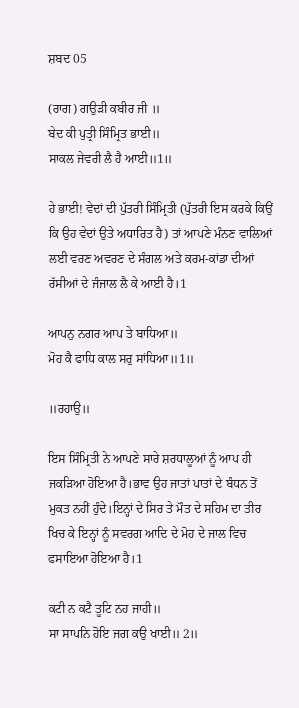ਸ਼ਬਦ 05

(ਰਾਗ) ਗਉੜੀ ਕਬੀਰ ਜੀ ॥
ਬੇਦ ਕੀ ਪੁਤ੍ਰੀ ਸਿੰਮ੍ਰਿਤ ਭਾਈ॥
ਸਾਕਲ ਜੇਵਰੀ ਲੈ ਹੈ ਆਈ॥1॥

ਹੇ ਭਾਈ! ਵੇਦਾਂ ਦੀ ਪੁੱਤਰੀ ਸਿੰਮ੍ਰਿਤੀ (ਪੁੱਤਰੀ ਇਸ ਕਰਕੇ ਕਿਉਂ ਕਿ ਉਹ ਵੇਦਾਂ ਉਤੇ ਅਧਾਰਿਤ ਹੈ) ਤਾਂ ਆਪਣੇ ਮੰਨਣ ਵਾਲਿਆਂ ਲਈ ਵਰਣ ਅਵਰਣ ਦੇ ਸੰਗਲ ਅਤੇ ਕਰਮ-ਕਾਂਡਾ ਦੀਆਂ ਰੱਸੀਆਂ ਦੇ ਜੰਜਾਲ ਲੈ ਕੇ ਆਈ ਹੈ।1

ਆਪਨੁ ਨਗਰ ਆਪ ਤੇ ਬਾਧਿਆ॥
ਮੋਹ ਕੈ ਫਾਧਿ ਕਾਲ ਸਰੁ ਸਾਂਧਿਆ॥1॥

॥ਰਹਾਉ॥

ਇਸ ਸਿੰਮ੍ਰਿਤੀ ਨੇ ਆਪਣੇ ਸਾਰੇ ਸ਼ਰਧਾਲੂਆਂ ਨੂੰ ਆਪ ਹੀ ਜਕੜਿਆ ਹੋਇਆ ਹੈ।ਭਾਵ ਉਹ ਜਾਤਾਂ ਪਾਤਾਂ ਦੇ ਬੰਧਨ ਤੋਂ ਮੁਕਤ ਨਹੀਂ ਹੁੰਦੇ।ਇਨ੍ਹਾਂ ਦੇ ਸਿਰ ਤੇ ਮੌਤ ਦੇ ਸਹਿਮ ਦਾ ਤੀਰ ਖਿਚ ਕੇ ਇਨ੍ਹਾਂ ਨੂੰ ਸਵਰਗ ਆਦਿ ਦੇ ਮੋਹ ਦੇ ਜਾਲ ਵਿਚ ਫਸਾਇਆ ਹੋਇਆ ਹੈ।1

ਕਟੀ ਨ ਕਟੈ ਤੂਟਿ ਨਹ ਜਾਹੀ॥
ਸਾ ਸਾਪਨਿ ਹੋਇ ਜਗ ਕਉ ਖਾਈ॥ 2॥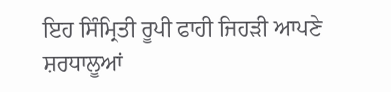ਇਹ ਸਿੰਮ੍ਰਿਤੀ ਰੂਪੀ ਫਾਹੀ ਜਿਹੜੀ ਆਪਣੇ ਸ਼ਰਧਾਲੂਆਂ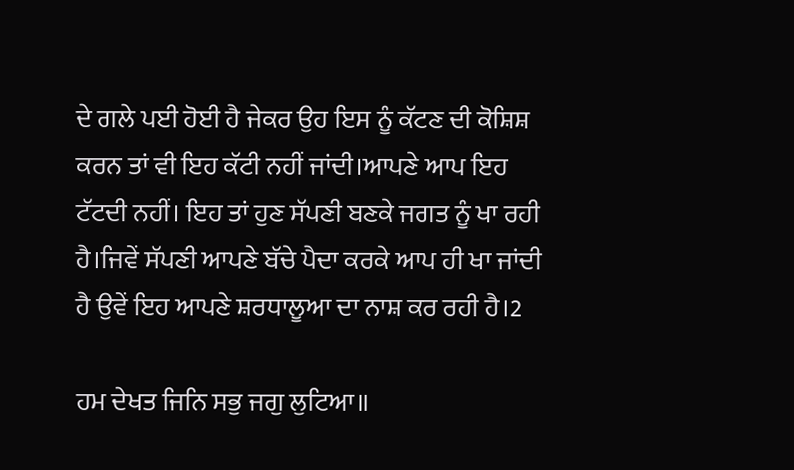ਦੇ ਗਲੇ ਪਈ ਹੋਈ ਹੈ ਜੇਕਰ ਉਹ ਇਸ ਨੂੰ ਕੱਟਣ ਦੀ ਕੋਸ਼ਿਸ਼ ਕਰਨ ਤਾਂ ਵੀ ਇਹ ਕੱਟੀ ਨਹੀਂ ਜਾਂਦੀ।ਆਪਣੇ ਆਪ ਇਹ ਟੱਟਦੀ ਨਹੀਂ। ਇਹ ਤਾਂ ਹੁਣ ਸੱਪਣੀ ਬਣਕੇ ਜਗਤ ਨੂੰ ਖਾ ਰਹੀ ਹੈ।ਜਿਵੇਂ ਸੱਪਣੀ ਆਪਣੇ ਬੱਚੇ ਪੈਦਾ ਕਰਕੇ ਆਪ ਹੀ ਖਾ ਜਾਂਦੀ ਹੈ ਉਵੇਂ ਇਹ ਆਪਣੇ ਸ਼ਰਧਾਲੂਆ ਦਾ ਨਾਸ਼ ਕਰ ਰਹੀ ਹੈ।2

ਹਮ ਦੇਖਤ ਜਿਨਿ ਸਭੁ ਜਗੁ ਲੁਟਿਆ॥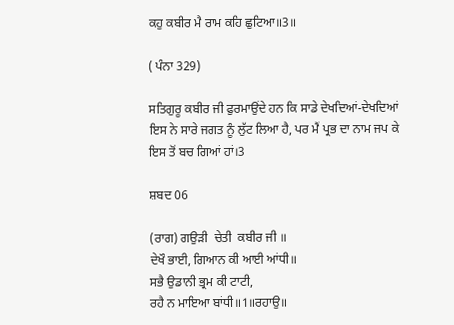ਕਹੁ ਕਬੀਰ ਮੈ ਰਾਮ ਕਹਿ ਛੁਟਿਆ॥3॥

( ਪੰਨਾ 329)

ਸਤਿਗੁਰੂ ਕਬੀਰ ਜੀ ਫੁਰਮਾਉਂਦੇ ਹਨ ਕਿ ਸਾਡੇ ਦੇਖਦਿਆਂ-ਦੇਖਦਿਆਂ ਇਸ ਨੇ ਸਾਰੇ ਜਗਤ ਨੂੰ ਲੁੱਟ ਲਿਆ ਹੈ, ਪਰ ਮੈਂ ਪ੍ਰਭ ਦਾ ਨਾਮ ਜਪ ਕੇ ਇਸ ਤੋਂ ਬਚ ਗਿਆਂ ਹਾਂ।3

ਸ਼ਬਦ 06

(ਰਾਗ) ਗਉੜੀ  ਚੇਤੀ  ਕਬੀਰ ਜੀ ॥
ਦੇਖੌ ਭਾਈ, ਗਿਆਨ ਕੀ ਆਈ ਆਂਧੀ॥
ਸਭੈ ਉਡਾਨੀ ਭ੍ਰਮ ਕੀ ਟਾਟੀ,
ਰਹੈ ਨ ਮਾਇਆ ਬਾਂਧੀ॥1॥ਰਹਾਉ॥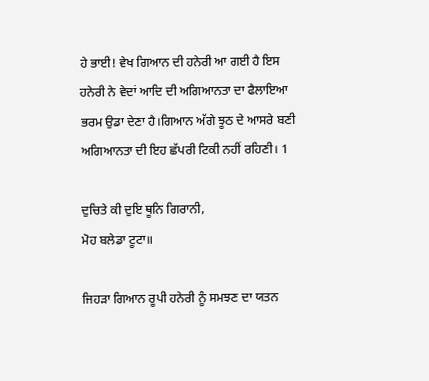ਹੇ ਭਾਈ! ਵੇਖ ਗਿਆਨ ਦੀ ਹਨੇਰੀ ਆ ਗਈ ਹੈ ਇਸ ਹਨੇਰੀ ਨੇ ਵੇਦਾਂ ਆਦਿ ਦੀ ਅਗਿਆਨਤਾ ਦਾ ਫੈਲਾਇਆ ਭਰਮ ਉਡਾ ਦੇਣਾ ਹੈ।ਗਿਆਨ ਅੱਗੇ ਝੂਠ ਦੇ ਆਸਰੇ ਬਣੀ ਅਗਿਆਨਤਾ ਦੀ ਇਹ ਛੱਪਰੀ ਟਿਕੀ ਨਹੀਂ ਰਹਿਣੀ। 1

ਦੁਚਿਤੇ ਕੀ ਦੁਇ ਥੂਨਿ ਗਿਰਾਨੀ,
ਮੋਹ ਬਲੇਡਾ ਟੂਟਾ॥

ਜਿਹੜਾ ਗਿਆਨ ਰੂਪੀ ਹਨੇਰੀ ਨੂੰ ਸਮਝਣ ਦਾ ਯਤਨ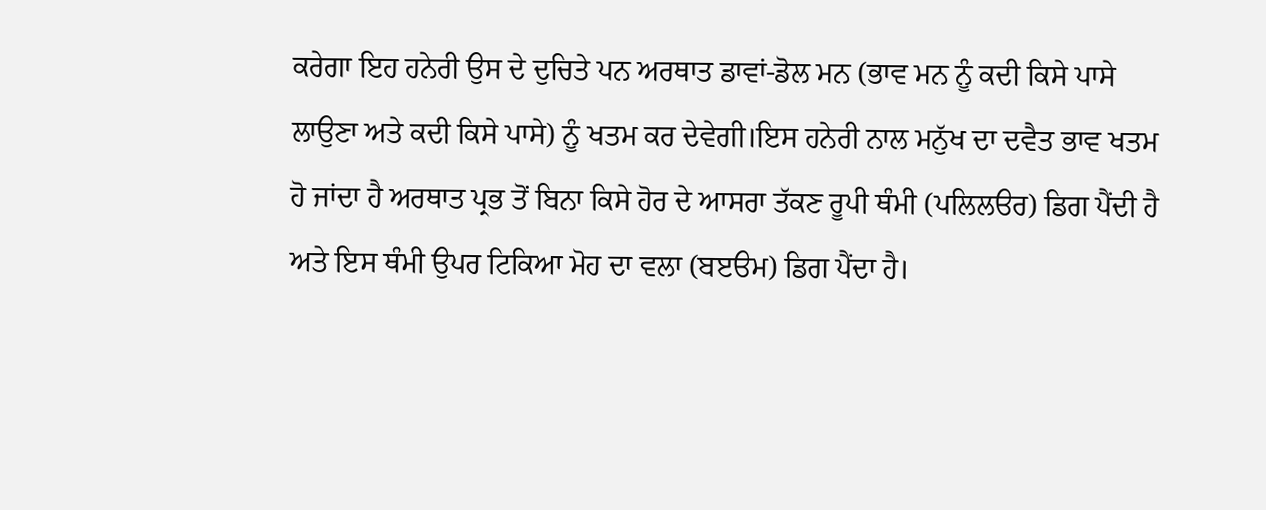ਕਰੇਗਾ ਇਹ ਹਨੇਰੀ ਉਸ ਦੇ ਦੁਚਿਤੇ ਪਨ ਅਰਥਾਤ ਡਾਵਾਂ-ਡੋਲ ਮਨ (ਭਾਵ ਮਨ ਨੂੰ ਕਦੀ ਕਿਸੇ ਪਾਸੇ ਲਾਉਣਾ ਅਤੇ ਕਦੀ ਕਿਸੇ ਪਾਸੇ) ਨੂੰ ਖਤਮ ਕਰ ਦੇਵੇਗੀ।ਇਸ ਹਨੇਰੀ ਨਾਲ ਮਨੁੱਖ ਦਾ ਦਵੈਤ ਭਾਵ ਖਤਮ ਹੋ ਜਾਂਦਾ ਹੈ ਅਰਥਾਤ ਪ੍ਰਭ ਤੋਂ ਬਿਨਾ ਕਿਸੇ ਹੋਰ ਦੇ ਆਸਰਾ ਤੱਕਣ ਰੂਪੀ ਥੰਮੀ (ਪਲਿਲੳਰ) ਡਿਗ ਪੈਂਦੀ ਹੈ ਅਤੇ ਇਸ ਥੰਮੀ ਉਪਰ ਟਿਕਿਆ ਮੋਹ ਦਾ ਵਲਾ (ਬੲੳਮ) ਡਿਗ ਪੈਂਦਾ ਹੈ।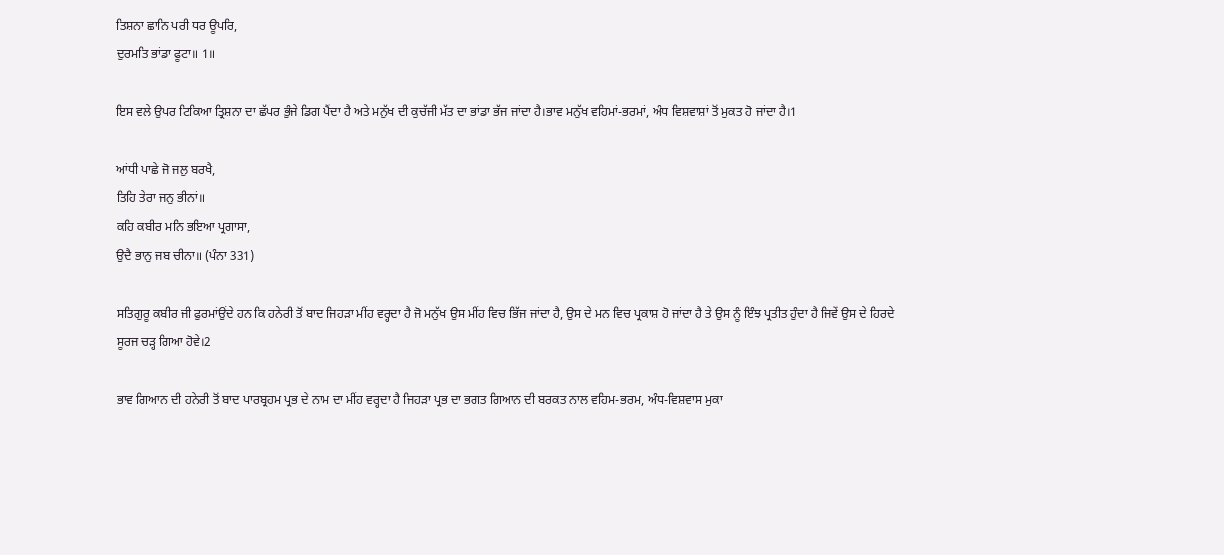ਤਿਸ਼ਨਾ ਛਾਨਿ ਪਰੀ ਧਰ ਊਪਰਿ,
ਦੁਰਮਤਿ ਭਾਂਡਾ ਫੂਟਾ॥ 1॥

ਇਸ ਵਲੇ ਉਪਰ ਟਿਕਿਆ ਤ੍ਰਿਸ਼ਨਾ ਦਾ ਛੱਪਰ ਭੁੰਜੇ ਡਿਗ ਪੈਂਦਾ ਹੈ ਅਤੇ ਮਨੁੱਖ ਦੀ ਕੁਚੱਜੀ ਮੱਤ ਦਾ ਭਾਂਡਾ ਭੱਜ ਜਾਂਦਾ ਹੈ।ਭਾਵ ਮਨੁੱਖ ਵਹਿਮਾਂ-ਭਰਮਾਂ, ਅੰਧ ਵਿਸ਼ਵਾਸ਼ਾਂ ਤੋਂ ਮੁਕਤ ਹੋ ਜਾਂਦਾ ਹੈ।1

ਆਂਧੀ ਪਾਛੇ ਜੋ ਜਲੁ ਬਰਖੈ,
ਤਿਹਿ ਤੇਰਾ ਜਨੁ ਭੀਨਾਂ॥
ਕਹਿ ਕਬੀਰ ਮਨਿ ਭਇਆ ਪ੍ਰਗਾਸਾ,
ਉਦੈ ਭਾਨੁ ਜਬ ਚੀਨਾ॥ (ਪੰਨਾ 331)

ਸਤਿਗੁਰੂ ਕਬੀਰ ਜੀ ਫੁਰਮਾਂਉਂਦੇ ਹਨ ਕਿ ਹਨੇਰੀ ਤੋਂ ਬਾਦ ਜਿਹੜਾ ਮੀਂਹ ਵਰ੍ਹਦਾ ਹੈ ਜੋ ਮਨੁੱਖ ਉਸ ਮੀਂਹ ਵਿਚ ਭਿੱਜ ਜਾਂਦਾ ਹੈ, ਉਸ ਦੇ ਮਨ ਵਿਚ ਪ੍ਰਕਾਸ਼ ਹੋ ਜਾਂਦਾ ਹੈ ਤੇ ਉਸ ਨੂੰ ਇੰਝ ਪ੍ਰਤੀਤ ਹੁੰਦਾ ਹੈ ਜਿਵੇਂ ਉਸ ਦੇ ਹਿਰਦੇ ਸੂਰਜ ਚੜ੍ਹ ਗਿਆ ਹੋਵੇ।2

ਭਾਵ ਗਿਆਨ ਦੀ ਹਨੇਰੀ ਤੋਂ ਬਾਦ ਪਾਰਬ੍ਰਹਮ ਪ੍ਰਭ ਦੇ ਨਾਮ ਦਾ ਮੀਂਹ ਵਰ੍ਹਦਾ ਹੈ ਜਿਹੜਾ ਪ੍ਰਭ ਦਾ ਭਗਤ ਗਿਆਨ ਦੀ ਬਰਕਤ ਨਾਲ ਵਹਿਮ-ਭਰਮ, ਅੰਧ-ਵਿਸ਼ਵਾਸ ਮੁਕਾ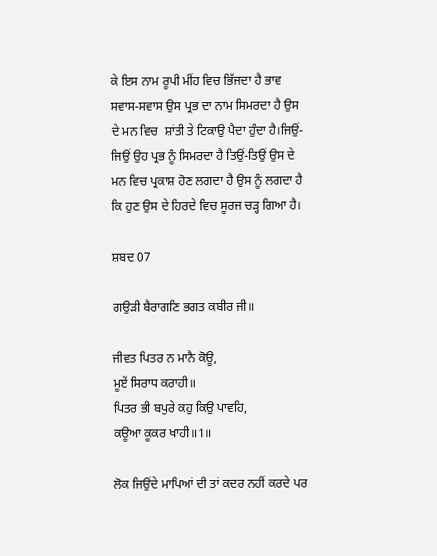ਕੇ ਇਸ ਨਾਮ ਰੂਪੀ ਮੀਂਹ ਵਿਚ ਭਿੱਜਦਾ ਹੈ ਭਾਵ ਸਵਾਸ-ਸਵਾਸ ਉਸ ਪ੍ਰਭ ਦਾ ਨਾਮ ਸਿਮਰਦਾ ਹੈ ਉਸ ਦੇ ਮਨ ਵਿਚ  ਸ਼ਾਂਤੀ ਤੇ ਟਿਕਾਉ ਪੈਦਾ ਹੁੰਦਾ ਹੈ।ਜਿਉਂ-ਜਿਉਂ ਉਹ ਪ੍ਰਭ ਨੂੰ ਸਿਮਰਦਾ ਹੈ ਤਿਉਂ-ਤਿਉਂ ਉਸ ਦੇ ਮਨ ਵਿਚ ਪ੍ਰਕਾਸ਼ ਹੋਣ ਲਗਦਾ ਹੈ ਉਸ ਨੂੰ ਲਗਦਾ ਹੈ ਕਿ ਹੁਣ ਉਸ ਦੇ ਹਿਰਦੇ ਵਿਚ ਸੂਰਜ ਚੜ੍ਹ ਗਿਆ ਹੈ।

ਸ਼ਬਦ 07

ਗਉੜੀ ਬੈਰਾਗਣਿ ਭਗਤ ਕਬੀਰ ਜੀ॥

ਜੀਵਤ ਪਿਤਰ ਨ ਮਾਨੈ ਕੋਊ,
ਮੂਏਂ ਸਿਰਾਧ ਕਰਾਹੀ॥
ਪਿਤਰ ਭੀ ਬਪੁਰੇ ਕਹੁ ਕਿਉ ਪਾਵਹਿ,
ਕਊਆ ਕੂਕਰ ਖਾਹੀ॥1॥

ਲੋਕ ਜਿਉਂਦੇ ਮਾਪਿਆਂ ਦੀ ਤਾਂ ਕਦਰ ਨਹੀਂ ਕਰਦੇ ਪਰ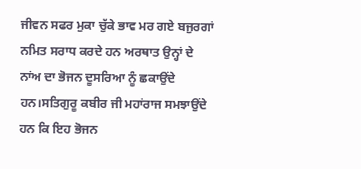ਜੀਵਨ ਸਫਰ ਮੁਕਾ ਚੁੱਕੇ ਭਾਵ ਮਰ ਗਏ ਬਜੁਰਗਾਂ ਨਮਿਤ ਸਰਾਧ ਕਰਦੇ ਹਨ ਅਰਥਾਤ ਉਨ੍ਹਾਂ ਦੇ ਨਾਂਅ ਦਾ ਭੋਜਨ ਦੂਸਰਿਆ ਨੂੰ ਛਕਾਉਂਦੇ ਹਨ।ਸਤਿਗੁਰੂ ਕਬੀਰ ਜੀ ਮਹਾਂਰਾਜ ਸਮਝਾਉਂਦੇ ਹਨ ਕਿ ਇਹ ਭੋਜਨ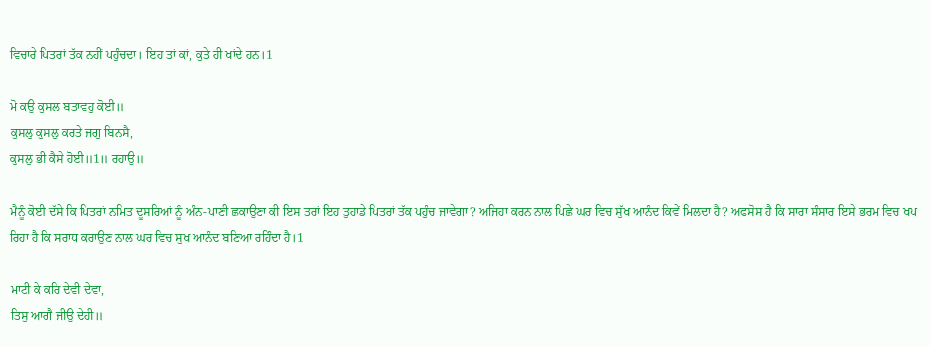ਵਿਚਾਰੇ ਪਿਤਰਾਂ ਤੱਕ ਨਹੀਂ ਪਹੁੰਚਦਾ। ਇਹ ਤਾਂ ਕਾਂ, ਕੁਤੇ ਹੀ ਖਾਂਦੇ ਹਨ।1

ਮੋ ਕਉ ਕੁਸਲ ਬਤਾਵਹੁ ਕੋਈ॥
ਕੁਸਲੁ ਕੁਸਲੁ ਕਰਤੇ ਜਗੁ ਬਿਨਸੈ,
ਕੁਸਲੁ ਭੀ ਕੈਸੇ ਹੋਈ॥1॥ ਰਹਾਉ॥

ਮੈਨੂੰ ਕੋਈ ਦੱਸੇ ਕਿ ਪਿਤਰਾਂ ਨਮਿਤ ਦੂਸਰਿਆਂ ਨੂੰ ਅੰਨ-ਪਾਣੀ ਛਕਾਉਣਾ ਕੀ ਇਸ ਤਰਾਂ ਇਹ ਤੁਹਾਡੇ ਪਿਤਰਾਂ ਤੱਕ ਪਹੁੰਚ ਜਾਵੇਗਾ? ਅਜਿਹਾ ਕਰਨ ਨਾਲ ਪਿਛੇ ਘਰ ਵਿਚ ਸੁੱਖ ਆਨੰਦ ਕਿਵੇਂ ਮਿਲਦਾ ਹੈ? ਅਫਸੋਸ ਹੈ ਕਿ ਸਾਰਾ ਸੰਸਾਰ ਇਸੇ ਭਰਮ ਵਿਚ ਖਪ ਰਿਹਾ ਹੈ ਕਿ ਸਰਾਧ ਕਰਾਉਣ ਨਾਲ ਘਰ ਵਿਚ ਸੁਖ ਆਨੰਦ ਬਣਿਆ ਰਹਿੰਦਾ ਹੈ।1

ਮਾਟੀ ਕੇ ਕਰਿ ਦੇਵੀ ਦੇਵਾ,
ਤਿਸੁ ਆਗੈ ਜੀਉ ਦੇਹੀ॥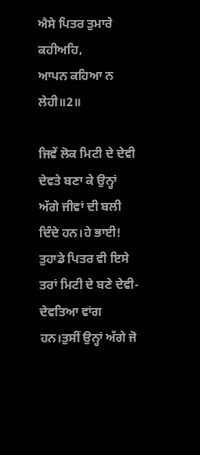ਐਸੇ ਪਿਤਰ ਤੁਮਾਰੇ ਕਹੀਅਹਿ,
ਆਪਨ ਕਹਿਆ ਨ ਲੇਹੀ॥2॥

ਜਿਵੇਂ ਲੋਕ ਮਿਟੀ ਦੇ ਦੇਵੀ ਦੇਵਤੇ ਬਣਾ ਕੇ ਉਨ੍ਹਾਂ ਅੱਗੇ ਜੀਵਾਂ ਦੀ ਬਲੀ ਦਿੰਦੇ ਹਨ।ਹੇ ਭਾਈ! ਤੁਹਾਡੇ ਪਿਤਰ ਵੀ ਇਸੇ ਤਰਾਂ ਮਿਟੀ ਦੇ ਬਣੇ ਦੇਵੀ-ਦੇਵਤਿਆ ਵਾਂਗ ਹਨ।ਤੁਸੀਂ ਉਨ੍ਹਾਂ ਅੱਗੇ ਜੋ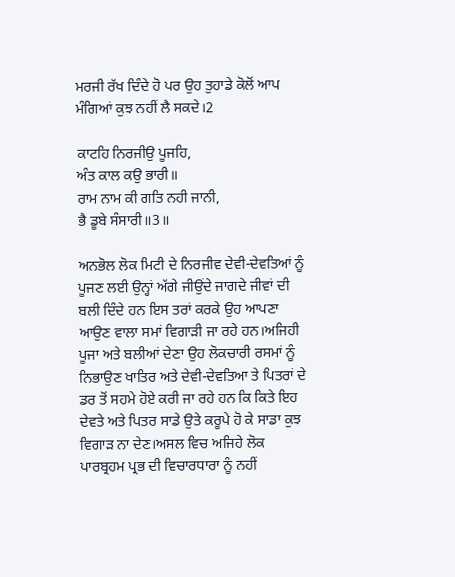ਮਰਜੀ ਰੱਖ ਦਿੰਦੇ ਹੋ ਪਰ ਉਹ ਤੁਹਾਡੇ ਕੋਲੋਂ ਆਪ ਮੰਗਿਆਂ ਕੁਝ ਨਹੀਂ ਲੈ ਸਕਦੇ।2

ਕਾਟਹਿ ਨਿਰਜੀਉ ਪੂਜਹਿ,
ਅੰਤ ਕਾਲ ਕਉ ਭਾਰੀ॥
ਰਾਮ ਨਾਮ ਕੀ ਗਤਿ ਨਹੀ ਜਾਨੀ,
ਭੈ ਡੂਬੇ ਸੰਸਾਰੀ॥3॥

ਅਨਭੋਲ ਲੋਕ ਮਿਟੀ ਦੇ ਨਿਰਜੀਵ ਦੇਵੀ-ਦੇਵਤਿਆਂ ਨੂੰ ਪੂਜਣ ਲਈ ਉਨ੍ਹਾਂ ਅੱਗੇ ਜੀਉਂਦੇ ਜਾਗਦੇ ਜੀਵਾਂ ਦੀ ਬਲੀ ਦਿੰਦੇ ਹਨ ਇਸ ਤਰਾਂ ਕਰਕੇ ਉਹ ਆਪਣਾ ਆਉਣ ਵਾਲਾ ਸਮਾਂ ਵਿਗਾੜੀ ਜਾ ਰਹੇ ਹਨ।ਅਜਿਹੀ ਪੂਜਾ ਅਤੇ ਬਲੀਆਂ ਦੇਣਾ ਉਹ ਲੋਕਚਾਰੀ ਰਸਮਾਂ ਨੂੰ ਨਿਭਾਉਣ ਖਾਤਿਰ ਅਤੇ ਦੇਵੀ-ਦੇਵਤਿਆ ਤੇ ਪਿਤਰਾਂ ਦੇ ਡਰ ਤੋਂ ਸਹਮੇ ਹੋਏ ਕਰੀ ਜਾ ਰਹੇ ਹਨ ਕਿ ਕਿਤੇ ਇਹ ਦੇਵਤੇ ਅਤੇ ਪਿਤਰ ਸਾਡੇ ਉਤੇ ਕਰੂਪੇ ਹੋ ਕੇ ਸਾਡਾ ਕੁਝ ਵਿਗਾੜ ਨਾ ਦੇਣ।ਅਸਲ ਵਿਚ ਅਜਿਹੇ ਲੋਕ ਪਾਰਬ੍ਰਹਮ ਪ੍ਰਭ ਦੀ ਵਿਚਾਰਧਾਰਾ ਨੂੰ ਨਹੀਂ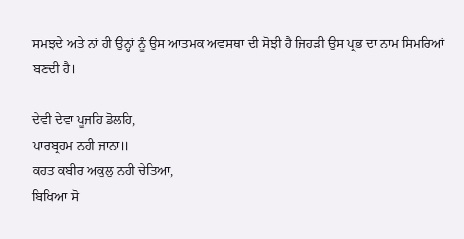ਸਮਝਦੇ ਅਤੇ ਨਾਂ ਹੀ ਉਨ੍ਹਾਂ ਨੂੰ ਉਸ ਆਤਮਕ ਅਵਸਥਾ ਦੀ ਸੋਝੀ ਹੈ ਜਿਹੜੀ ਉਸ ਪ੍ਰਭ ਦਾ ਨਾਮ ਸਿਮਰਿਆਂ ਬਣਦੀ ਹੈ।

ਦੇਵੀ ਦੇਵਾ ਪੂਜਹਿ ਡੋਲਹਿ,
ਪਾਰਬ੍ਰਹਮ ਨਹੀ ਜਾਨਾ॥
ਕਹਤ ਕਬੀਰ ਅਕੁਲੁ ਨਹੀ ਚੇਤਿਆ,
ਬਿਖਿਆ ਸੋ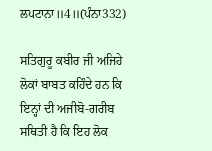ਲਪਟਾਨਾ॥4॥(ਪੰਨਾ332)

ਸਤਿਗੁਰੂ ਕਬੀਰ ਜੀ ਅਜਿਹੇ ਲੋਕਾਂ ਬਾਬਤ ਕਹਿੰਦੇ ਹਨ ਕਿ ਇਨ੍ਹਾਂ ਦੀ ਅਜੀਬੋ-ਗਰੀਬ ਸਥਿਤੀ ਹੈ ਕਿ ਇਹ ਲੋਕ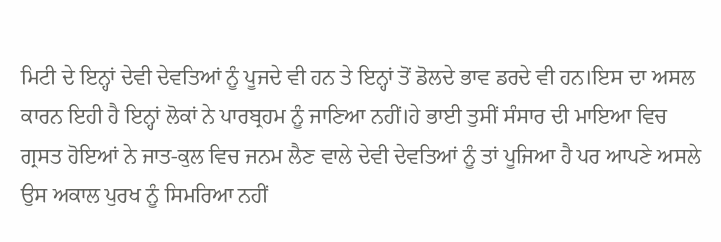ਮਿਟੀ ਦੇ ਇਨ੍ਹਾਂ ਦੇਵੀ ਦੇਵਤਿਆਂ ਨੂੰ ਪੂਜਦੇ ਵੀ ਹਨ ਤੇ ਇਨ੍ਹਾਂ ਤੋਂ ਡੋਲਦੇ ਭਾਵ ਡਰਦੇ ਵੀ ਹਨ।ਇਸ ਦਾ ਅਸਲ ਕਾਰਨ ਇਹੀ ਹੈ ਇਨ੍ਹਾਂ ਲੋਕਾਂ ਨੇ ਪਾਰਬ੍ਰਹਮ ਨੂੰ ਜਾਣਿਆ ਨਹੀਂ।ਹੇ ਭਾਈ ਤੁਸੀਂ ਸੰਸਾਰ ਦੀ ਮਾਇਆ ਵਿਚ ਗ੍ਰਸਤ ਹੋਇਆਂ ਨੇ ਜਾਤ-ਕੁਲ ਵਿਚ ਜਨਮ ਲੈਣ ਵਾਲੇ ਦੇਵੀ ਦੇਵਤਿਆਂ ਨੂੰ ਤਾਂ ਪੂਜਿਆ ਹੈ ਪਰ ਆਪਣੇ ਅਸਲੇ ਉਸ ਅਕਾਲ ਪੁਰਖ ਨੂੰ ਸਿਮਰਿਆ ਨਹੀਂ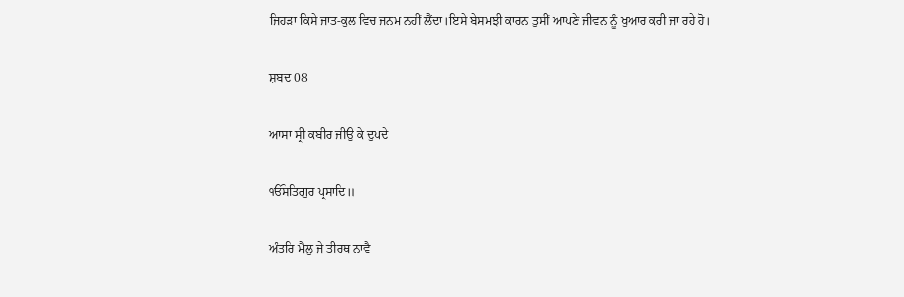ਜਿਹੜਾ ਕਿਸੇ ਜਾਤ-ਕੁਲ ਵਿਚ ਜਨਮ ਨਹੀਂ ਲੈਂਦਾ।ਇਸੇ ਬੇਸਮਝੀ ਕਾਰਨ ਤੁਸੀਂ ਆਪਣੇ ਜੀਵਨ ਨੂੰ ਖੁਆਰ ਕਰੀ ਜਾ ਰਹੇ ਹੋ।

ਸ਼ਬਦ 08

ਆਸਾ ਸ੍ਰੀ ਕਬੀਰ ਜੀਉ ਕੇ ਦੁਪਦੇ

ੴਸਤਿਗੁਰ ਪ੍ਰਸਾਦਿ॥

ਅੰਤਰਿ ਮੈਲੁ ਜੇ ਤੀਰਥ ਨਾਵੈ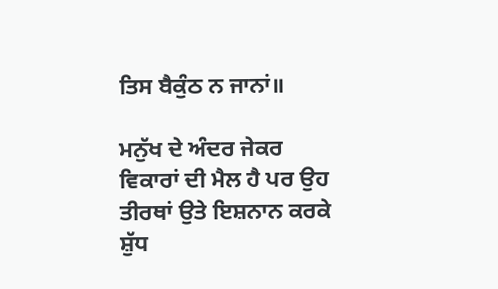ਤਿਸ ਬੈਕੁੰਠ ਨ ਜਾਨਾਂ॥

ਮਨੁੱਖ ਦੇ ਅੰਦਰ ਜੇਕਰ ਵਿਕਾਰਾਂ ਦੀ ਮੈਲ ਹੈ ਪਰ ਉਹ ਤੀਰਥਾਂ ਉਤੇ ਇਸ਼ਨਾਨ ਕਰਕੇ ਸ਼ੁੱਧ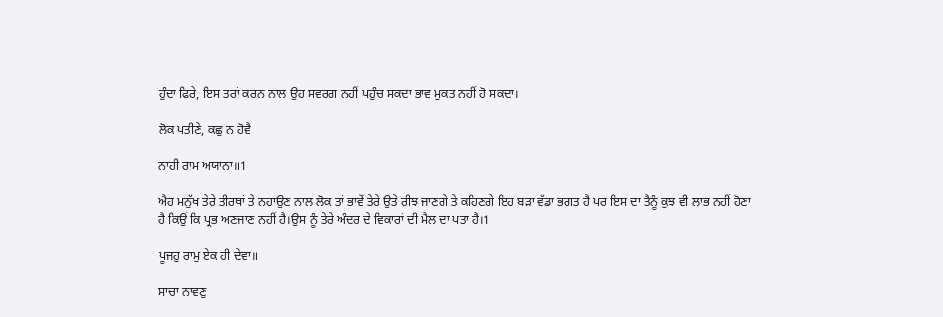ਹੁੰਦਾ ਫਿਰੇ, ਇਸ ਤਰਾਂ ਕਰਨ ਨਾਲ ਉਹ ਸਵਰਗ ਨਹੀਂ ਪਹੁੰਚ ਸਕਦਾ ਭਾਵ ਮੁਕਤ ਨਹੀਂ ਹੋ ਸਕਦਾ।

ਲੋਕ ਪਤੀਣੇ, ਕਛੁ ਨ ਹੋਵੈ

ਨਾਹੀ ਰਾਮ ਅਯਾਨਾ॥1

ਐਹ ਮਨੁੱਖ ਤੇਰੇ ਤੀਰਥਾਂ ਤੇ ਨਹਾਉਣ ਨਾਲ ਲੋਕ ਤਾਂ ਭਾਵੇਂ ਤੇਰੇ ਉਤੇ ਰੀਝ ਜਾਣਗੇ ਤੇ ਕਹਿਣਗੇ ਇਹ ਬੜਾ ਵੱਡਾ ਭਗਤ ਹੈ ਪਰ ਇਸ ਦਾ ਤੈਨੂੰ ਕੁਝ ਵੀ ਲਾਭ ਨਹੀਂ ਹੋਣਾ ਹੈ ਕਿਉਂ ਕਿ ਪ੍ਰਭ ਅਣਜਾਣ ਨਹੀਂ ਹੈ।ਉਸ ਨੂੰ ਤੇਰੇ ਅੰਦਰ ਦੇ ਵਿਕਾਰਾਂ ਦੀ ਮੈਲ ਦਾ ਪਤਾ ਹੈ।1

ਪੂਜਹੁ ਰਾਮੁ ਏਕ ਹੀ ਦੇਵਾ॥

ਸਾਚਾ ਨਾਵਣੁ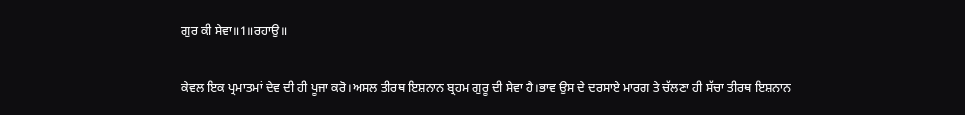ਗੁਰ ਕੀ ਸੇਵਾ॥1॥ਰਹਾਉ॥

ਕੇਵਲ ਇਕ ਪ੍ਰਮਾਤਮਾਂ ਦੇਵ ਦੀ ਹੀ ਪੂਜਾ ਕਰੋ।ਅਸਲ ਤੀਰਥ ਇਸ਼ਨਾਨ ਬ੍ਰਹਮ ਗੁਰੂ ਦੀ ਸੇਵਾ ਹੈ।ਭਾਵ ਉਸ ਦੇ ਦਰਸਾਏ ਮਾਰਗ ਤੇ ਚੱਲਣਾ ਹੀ ਸੱਚਾ ਤੀਰਥ ਇਸ਼ਨਾਨ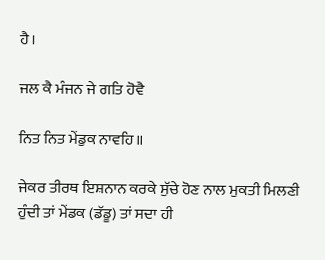ਹੈ।

ਜਲ ਕੈ ਮੰਜਨ ਜੇ ਗਤਿ ਹੋਵੈ

ਨਿਤ ਨਿਤ ਮੇਂਡੁਕ ਨਾਵਹਿ॥

ਜੇਕਰ ਤੀਰਥ ਇਸ਼ਨਾਨ ਕਰਕੇ ਸੁੱਚੇ ਹੋਣ ਨਾਲ ਮੁਕਤੀ ਮਿਲਣੀ ਹੁੰਦੀ ਤਾਂ ਮੇਂਡਕ (ਡੱਡੂ) ਤਾਂ ਸਦਾ ਹੀ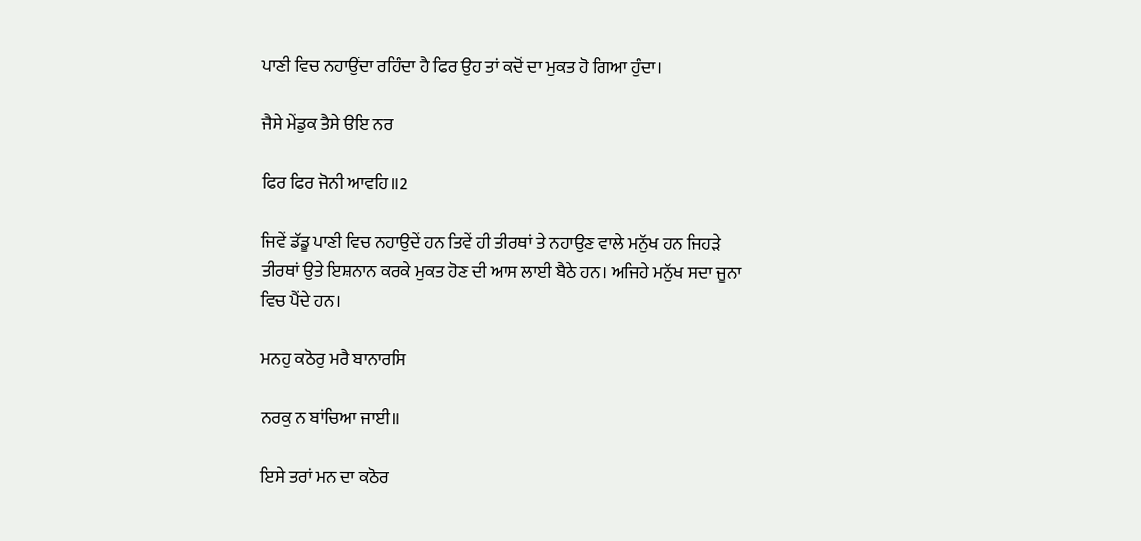ਪਾਣੀ ਵਿਚ ਨਹਾਉਂਦਾ ਰਹਿੰਦਾ ਹੈ ਫਿਰ ਉਹ ਤਾਂ ਕਦੋਂ ਦਾ ਮੁਕਤ ਹੋ ਗਿਆ ਹੁੰਦਾ।

ਜੈਸੇ ਮੇਂਡੁਕ ਤੈਸੇ ੳਇ ਨਰ

ਫਿਰ ਫਿਰ ਜੋਨੀ ਆਵਹਿ॥2

ਜਿਵੇਂ ਡੱਡੂ ਪਾਣੀ ਵਿਚ ਨਹਾਉਦੇਂ ਹਨ ਤਿਵੇਂ ਹੀ ਤੀਰਥਾਂ ਤੇ ਨਹਾਉਣ ਵਾਲੇ ਮਨੁੱਖ ਹਨ ਜਿਹੜੇ ਤੀਰਥਾਂ ਉਤੇ ਇਸ਼ਨਾਨ ਕਰਕੇ ਮੁਕਤ ਹੋਣ ਦੀ ਆਸ ਲਾਈ ਬੈਠੇ ਹਨ। ਅਜਿਹੇ ਮਨੁੱਖ ਸਦਾ ਜੂਨਾ ਵਿਚ ਪੈਂਦੇ ਹਨ।

ਮਨਹੁ ਕਠੋਰੁ ਮਰੈ ਬਾਨਾਰਸਿ

ਨਰਕੁ ਨ ਬਾਂਚਿਆ ਜਾਈ॥

ਇਸੇ ਤਰਾਂ ਮਨ ਦਾ ਕਠੋਰ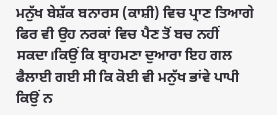ਮਨੁੱਖ ਬੇਸ਼ੱਕ ਬਨਾਰਸ (ਕਾਸ਼ੀ) ਵਿਚ ਪ੍ਰਾਣ ਤਿਆਗੇ ਫਿਰ ਵੀ ਉਹ ਨਰਕਾਂ ਵਿਚ ਪੈਣ ਤੋਂ ਬਚ ਨਹੀਂ ਸਕਦਾ।ਕਿਉਂ ਕਿ ਬ੍ਰਾਹਮਣਾ ਦੁਆਰਾ ਇਹ ਗਲ ਫੈਲਾਈ ਗਈ ਸੀ ਕਿ ਕੋਈ ਵੀ ਮਨੁੱਖ ਭਾਂਵੇ ਪਾਪੀ ਕਿਉਂ ਨ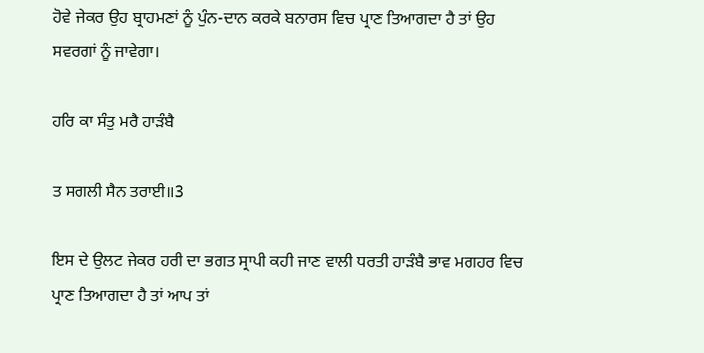ਹੋਵੇ ਜੇਕਰ ਉਹ ਬ੍ਰਾਹਮਣਾਂ ਨੂੰ ਪੁੰਨ-ਦਾਨ ਕਰਕੇ ਬਨਾਰਸ ਵਿਚ ਪ੍ਰਾਣ ਤਿਆਗਦਾ ਹੈ ਤਾਂ ਉਹ ਸਵਰਗਾਂ ਨੂੰ ਜਾਵੇਗਾ।

ਹਰਿ ਕਾ ਸੰਤੁ ਮਰੈ ਹਾੜੰਬੈ

ਤ ਸਗਲੀ ਸੈਨ ਤਰਾਈ॥3

ਇਸ ਦੇ ਉਲਟ ਜੇਕਰ ਹਰੀ ਦਾ ਭਗਤ ਸ੍ਰਾਪੀ ਕਹੀ ਜਾਣ ਵਾਲੀ ਧਰਤੀ ਹਾੜੰਬੈ ਭਾਵ ਮਗਹਰ ਵਿਚ ਪ੍ਰਾਣ ਤਿਆਗਦਾ ਹੈ ਤਾਂ ਆਪ ਤਾਂ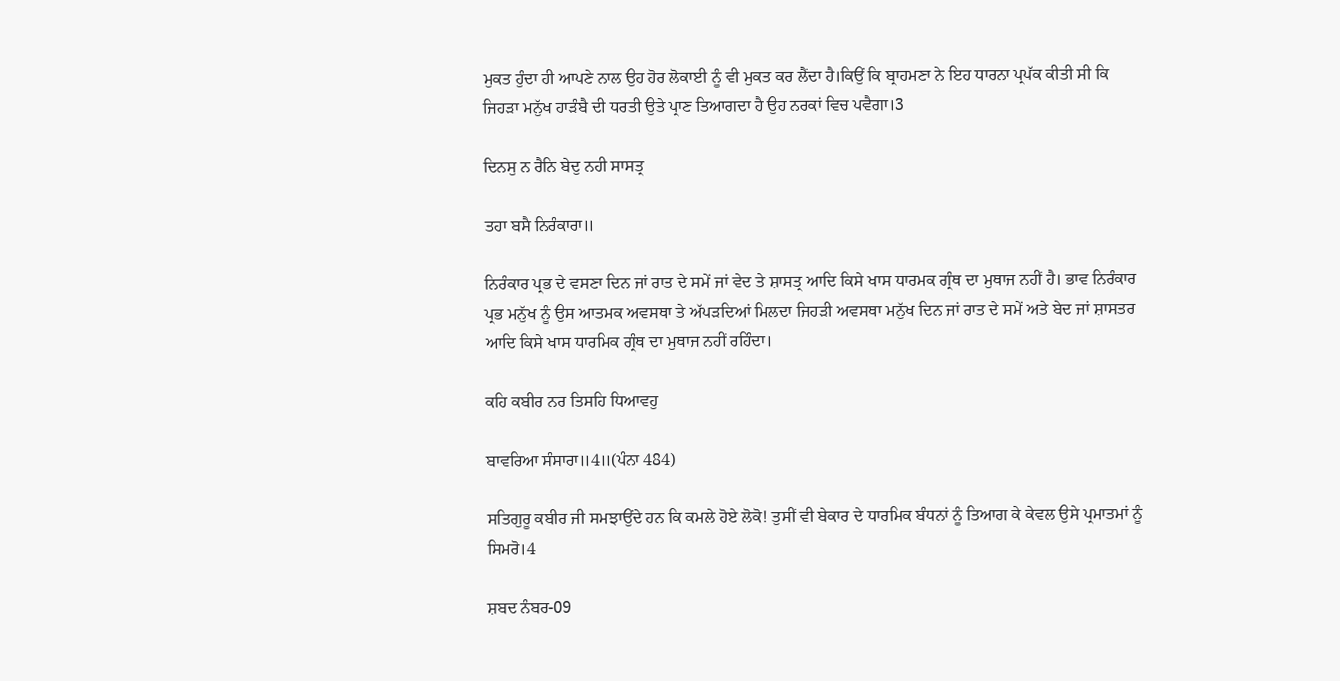ਮੁਕਤ ਹੁੰਦਾ ਹੀ ਆਪਣੇ ਨਾਲ ਉਹ ਹੋਰ ਲੋਕਾਈ ਨੂੰ ਵੀ ਮੁਕਤ ਕਰ ਲੈਂਦਾ ਹੈ।ਕਿਉਂ ਕਿ ਬ੍ਰਾਹਮਣਾ ਨੇ ਇਹ ਧਾਰਨਾ ਪ੍ਰਪੱਕ ਕੀਤੀ ਸੀ ਕਿ ਜਿਹੜਾ ਮਨੁੱਖ ਹਾੜੰਬੈ ਦੀ ਧਰਤੀ ਉਤੇ ਪ੍ਰਾਣ ਤਿਆਗਦਾ ਹੈ ਉਹ ਨਰਕਾਂ ਵਿਚ ਪਵੈਗਾ।3

ਦਿਨਸੁ ਨ ਰੈਨਿ ਬੇਦੁ ਨਹੀ ਸਾਸਤ੍ਰ

ਤਹਾ ਬਸੈ ਨਿਰੰਕਾਰਾ॥

ਨਿਰੰਕਾਰ ਪ੍ਰਭ ਦੇ ਵਸਣਾ ਦਿਨ ਜਾਂ ਰਾਤ ਦੇ ਸਮੇਂ ਜਾਂ ਵੇਦ ਤੇ ਸ਼ਾਸਤ੍ਰ ਆਦਿ ਕਿਸੇ ਖਾਸ ਧਾਰਮਕ ਗ੍ਰੰਥ ਦਾ ਮੁਥਾਜ ਨਹੀਂ ਹੈ। ਭਾਵ ਨਿਰੰਕਾਰ ਪ੍ਰਭ ਮਨੁੱਖ ਨੂੰ ਉਸ ਆਤਮਕ ਅਵਸਥਾ ਤੇ ਅੱਪੜਦਿਆਂ ਮਿਲਦਾ ਜਿਹੜੀ ਅਵਸਥਾ ਮਨੁੱਖ ਦਿਨ ਜਾਂ ਰਾਤ ਦੇ ਸਮੇਂ ਅਤੇ ਬੇਦ ਜਾਂ ਸ਼ਾਸਤਰ ਆਦਿ ਕਿਸੇ ਖਾਸ ਧਾਰਮਿਕ ਗ੍ਰੰਥ ਦਾ ਮੁਥਾਜ ਨਹੀਂ ਰਹਿੰਦਾ।

ਕਹਿ ਕਬੀਰ ਨਰ ਤਿਸਹਿ ਧਿਆਵਹੁ

ਬਾਵਰਿਆ ਸੰਸਾਰਾ॥4॥(ਪੰਨਾ 484)

ਸਤਿਗੁਰੂ ਕਬੀਰ ਜੀ ਸਮਝਾਉਂਦੇ ਹਨ ਕਿ ਕਮਲੇ ਹੋਏ ਲੋਕੋ! ਤੁਸੀਂ ਵੀ ਬੇਕਾਰ ਦੇ ਧਾਰਮਿਕ ਬੰਧਨਾਂ ਨੂੰ ਤਿਆਗ ਕੇ ਕੇਵਲ ਉਸੇ ਪ੍ਰਮਾਤਮਾਂ ਨੂੰ ਸਿਮਰੋ।4

ਸ਼ਬਦ ਨੰਬਰ-09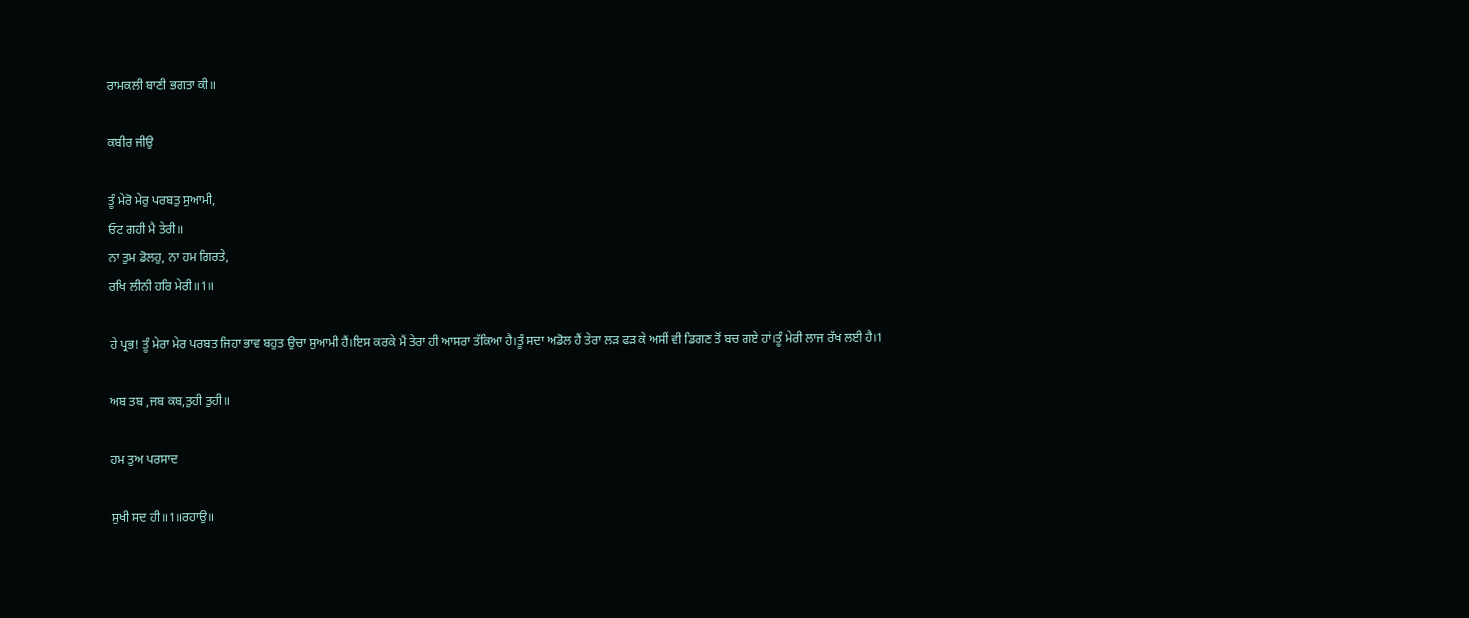ਰਾਮਕਲੀ ਬਾਣੀ ਭਗਤਾ ਕੀ॥

ਕਬੀਰ ਜੀਉ

ਤੂੰ ਮੇਰੋ ਮੇਰੁ ਪਰਬਤੁ ਸੁਆਮੀ,
ਓਟ ਗਹੀ ਮੈ ਤੇਰੀ॥
ਨਾ ਤੁਮ ਡੋਲਹੁ, ਨਾ ਹਮ ਗਿਰਤੇ,
ਰਖਿ ਲੀਨੀ ਹਰਿ ਮੇਰੀ॥1॥

ਹੇ ਪ੍ਰਭ! ਤੂੰ ਮੇਰਾ ਮੇਰ ਪਰਬਤ ਜਿਹਾ ਭਾਵ ਬਹੁਤ ਉਚਾ ਸੁਆਮੀ ਹੈਂ।ਇਸ ਕਰਕੇ ਮੈਂ ਤੇਰਾ ਹੀ ਆਸਰਾ ਤੱਕਿਆ ਹੈ।ਤੂੰ ਸਦਾ ਅਡੋਲ ਹੈਂ ਤੇਰਾ ਲੜ ਫੜ ਕੇ ਅਸੀਂ ਵੀ ਡਿਗਣ ਤੋਂ ਬਚ ਗਏ ਹਾਂ।ਤੂੰ ਮੇਰੀ ਲਾਜ ਰੱਖ ਲਈ ਹੈ।1

ਅਬ ਤਬ ,ਜਬ ਕਬ,ਤੁਹੀ ਤੁਹੀ॥

ਹਮ ਤੁਅ ਪਰਸਾਦ

ਸੁਖੀ ਸਦ ਹੀ॥1॥ਰਹਾਉ॥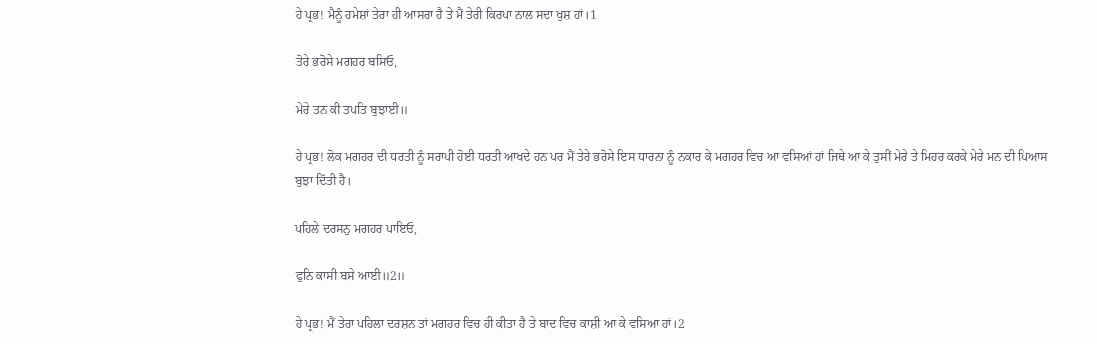ਹੇ ਪ੍ਰਭ! ਮੈਨੂੰ ਹਮੇਸ਼ਾਂ ਤੇਰਾ ਹੀ ਆਸਰਾ ਹੈ ਤੇ ਮੈਂ ਤੇਰੀ ਕਿਰਪਾ ਨਾਲ ਸਦਾ ਖੁਸ਼ ਹਾਂ।1

ਤੋਰੇ ਭਰੋਸੇ ਮਗਹਰ ਬਸਿਓ,

ਮੇਰੇ ਤਨ ਕੀ ਤਪਤਿ ਬੁਝਾਈ॥

ਹੇ ਪ੍ਰਭ! ਲੋਕ ਮਗਹਰ ਦੀ ਧਰਤੀ ਨੂੰ ਸਰਾਪੀ ਹੋਈ ਧਰਤੀ ਆਖਦੇ ਹਨ ਪਰ ਮੈਂ ਤੇਰੇ ਭਰੋਸੇ ਇਸ ਧਾਰਨਾ ਨੂੰ ਨਕਾਰ ਕੇ ਮਗਹਰ ਵਿਚ ਆ ਵਸਿਆਂ ਹਾਂ ਜਿਥੇ ਆ ਕੇ ਤੁਸੀਂ ਮੇਰੇ ਤੇ ਮਿਹਰ ਕਰਕੇ ਮੇਰੇ ਮਨ ਦੀ ਪਿਆਸ ਬੁਝਾ ਦਿੱਤੀ ਹੈ।

ਪਹਿਲੇ ਦਰਸਨੁ ਮਗਹਰ ਪਾਇਓ,

ਫੁਨਿ ਕਾਸੀ ਬਸੇ ਆਈ॥2॥

ਹੇ ਪ੍ਰਭ! ਮੈਂ ਤੇਰਾ ਪਹਿਲਾ ਦਰਸ਼ਨ ਤਾਂ ਮਗਹਰ ਵਿਚ ਹੀ ਕੀਤਾ ਹੈ ਤੇ ਬਾਦ ਵਿਚ ਕਾਸ਼ੀ ਆ ਕੇ ਵਸਿਆ ਹਾਂ।2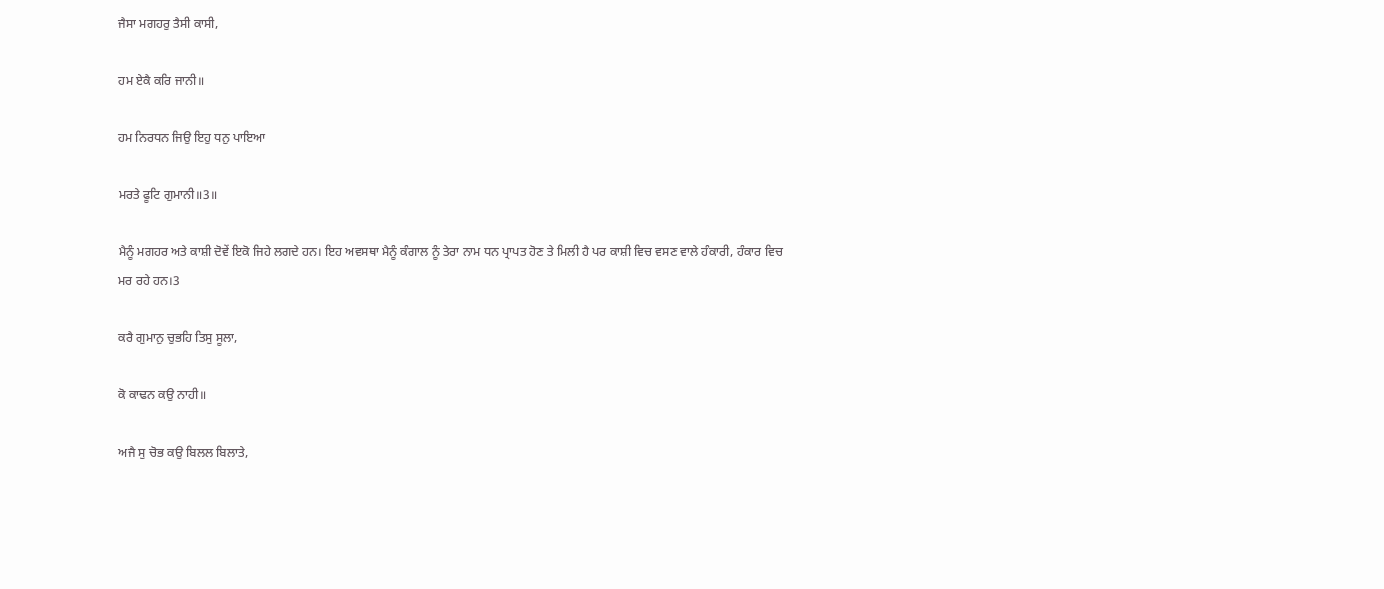ਜੈਸਾ ਮਗਹਰੁ ਤੈਸੀ ਕਾਸੀ,

ਹਮ ਏਕੈ ਕਰਿ ਜਾਨੀ॥

ਹਮ ਨਿਰਧਨ ਜਿਉ ਇਹੁ ਧਨੁ ਪਾਇਆ

ਮਰਤੇ ਫੂਟਿ ਗੁਮਾਨੀ॥3॥

ਮੈਨੂੰ ਮਗਹਰ ਅਤੇ ਕਾਸ਼ੀ ਦੋਵੇਂ ਇਕੋ ਜਿਹੇ ਲਗਦੇ ਹਨ। ਇਹ ਅਵਸਥਾ ਮੈਨੂੰ ਕੰਗਾਲ ਨੂੰ ਤੇਰਾ ਨਾਮ ਧਨ ਪ੍ਰਾਪਤ ਹੋਣ ਤੇ ਮਿਲੀ ਹੈ ਪਰ ਕਾਸ਼ੀ ਵਿਚ ਵਸਣ ਵਾਲੇ ਹੰਕਾਰੀ, ਹੰਕਾਰ ਵਿਚ ਮਰ ਰਹੇ ਹਨ।3

ਕਰੈ ਗੁਮਾਨੁ ਚੁਭਹਿ ਤਿਸੁ ਸੂਲਾ,

ਕੋ ਕਾਢਨ ਕਉ ਨਾਹੀ॥

ਅਜੈ ਸੁ ਚੋਭ ਕਉ ਬਿਲਲ ਬਿਲਾਤੇ,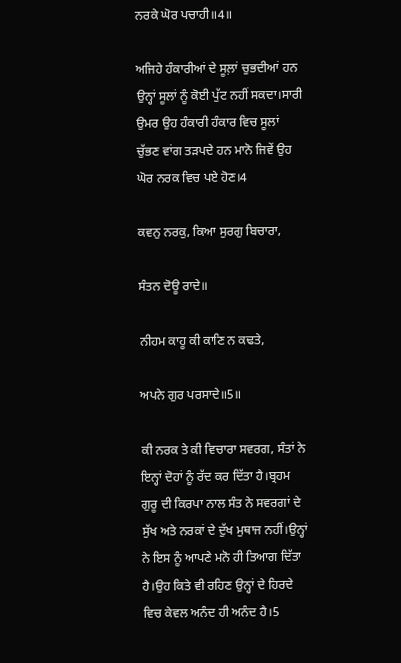ਨਰਕੇ ਘੋਰ ਪਚਾਹੀ॥4॥

ਅਜਿਹੇ ਹੰਕਾਰੀਆਂ ਦੇ ਸੂਲ਼ਾਂ ਚੁਭਦੀਆਂ ਹਨ ਉਨ੍ਹਾਂ ਸੂਲਾਂ ਨੂੰ ਕੋਈ ਪੁੱਟ ਨਹੀਂ ਸਕਦਾ।ਸਾਰੀ ਉਮਰ ਉਹ ਹੰਕਾਰੀ ਹੰਕਾਰ ਵਿਚ ਸੂਲਾਂ ਚੁੱਭਣ ਵਾਂਗ ਤੜਪਦੇ ਹਨ ਮਾਨੋ ਜਿਵੇਂ ਉਹ ਘੋਰ ਨਰਕ ਵਿਚ ਪਏ ਹੋਣ।4

ਕਵਨੁ ਨਰਕੁ, ਕਿਆ ਸੁਰਗੁ ਬਿਚਾਰਾ,

ਸੰਤਨ ਦੋਊ ਰਾਦੇ॥

ਨੀਹਮ ਕਾਹੂ ਕੀ ਕਾਣਿ ਨ ਕਢਤੇ,

ਅਪਨੇ ਗੁਰ ਪਰਸਾਦੇ॥5॥

ਕੀ ਨਰਕ ਤੇ ਕੀ ਵਿਚਾਰਾ ਸਵਰਗ, ਸੰਤਾਂ ਨੇ ਇਨ੍ਹਾਂ ਦੋਹਾਂ ਨੂੰ ਰੱਦ ਕਰ ਦਿੱਤਾ ਹੈ।ਬ੍ਰਹਮ ਗੁਰੂ ਦੀ ਕਿਰਪਾ ਨਾਲ ਸੰਤ ਨੇ ਸਵਰਗਾਂ ਦੇ ਸੁੱਖ ਅਤੇ ਨਰਕਾਂ ਦੇ ਦੁੱਖ ਮੁਥਾਜ ਨਹੀਂ।ਉਨ੍ਹਾਂ ਨੇ ਇਸ ਨੂੰ ਆਪਣੇ ਮਨੋ ਹੀ ਤਿਆਗ ਦਿੱਤਾ ਹੈ।ਉਹ ਕਿਤੇ ਵੀ ਰਹਿਣ ਉਨ੍ਹਾਂ ਦੇ ਹਿਰਦੇ ਵਿਚ ਕੇਵਲ ਅਨੰਦ ਹੀ ਅਨੰਦ ਹੈ।5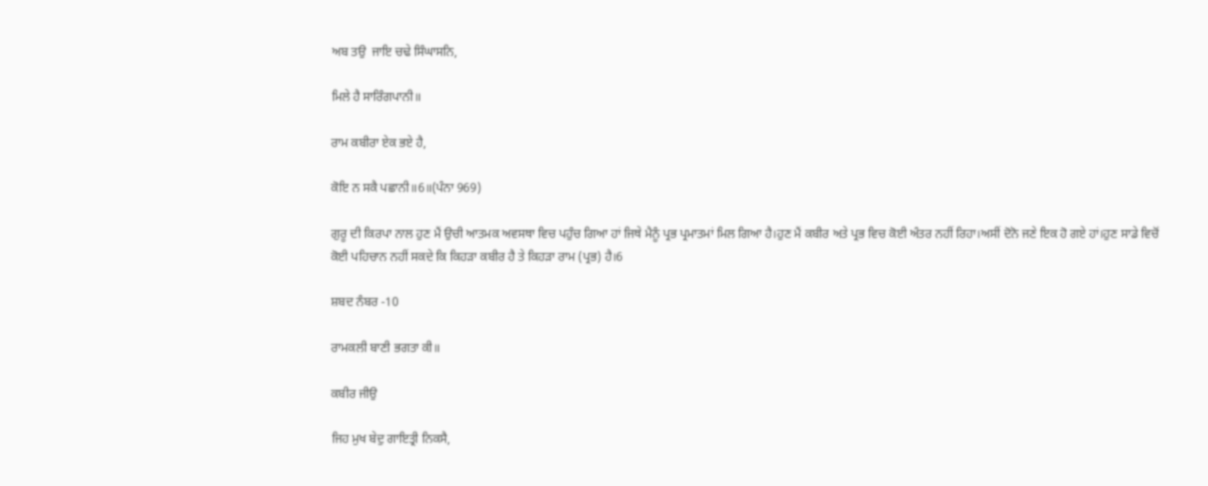ਅਬ ਤਉ  ਜਾਇ ਚਢੇ ਸਿੰਘਾਸਨਿ,

ਮਿਲੇ ਹੈ ਸਾਰਿੰਗਪਾਨੀ॥

ਰਾਮ ਕਬੀਰਾ ਏਕ ਭਏ ਹੈ,

ਕੋਇ ਨ ਸਕੈ ਪਛਾਨੀ॥6॥(ਪੰਨਾ 969)

ਗੁਰੂ ਦੀ ਕਿਰਪਾ ਨਾਲ ਹੁਣ ਮੈਂ ਉਚੀ ਆਤਮਕ ਅਵਸਥਾ ਵਿਚ ਪਹੁੰਚ ਗਿਆ ਹਾਂ ਜਿਥੇ ਮੈਨੂੰ ਪ੍ਰਭ ਪ੍ਰਮਾਤਮਾਂ ਮਿਲ ਗਿਆ ਹੈ।ਹੁਣ ਮੈਂ ਕਬੀਰ ਅਤੇ ਪ੍ਰਭ ਵਿਚ ਕੋਈ ਅੰਤਰ ਨਹੀਂ ਰਿਹਾ।ਅਸੀਂ ਦੋਨੋ ਜਣੇ ਇਕ ਹੋ ਗਏ ਹਾਂ।ਹੁਣ ਸਾਡੇ ਵਿਚੋਂ ਕੋਈ ਪਹਿਚਾਨ ਨਹੀਂ ਸਕਦੇ ਕਿ ਕਿਹੜਾ ਕਬੀਰ ਹੈ ਤੇ ਕਿਹੜਾ ਰਾਮ (ਪ੍ਰਭ) ਹੈ।6

ਸ਼ਬਦ ਨੰਬਰ -10

ਰਾਮਕਲੀ ਬਾਣੀ ਭਗਤਾ ਕੀ॥

ਕਬੀਰ ਜੀਉ

ਜਿਹ ਮੁਖ ਬੇਦੁ ਗਾਇਤ੍ਰੀ ਨਿਕਸੈ,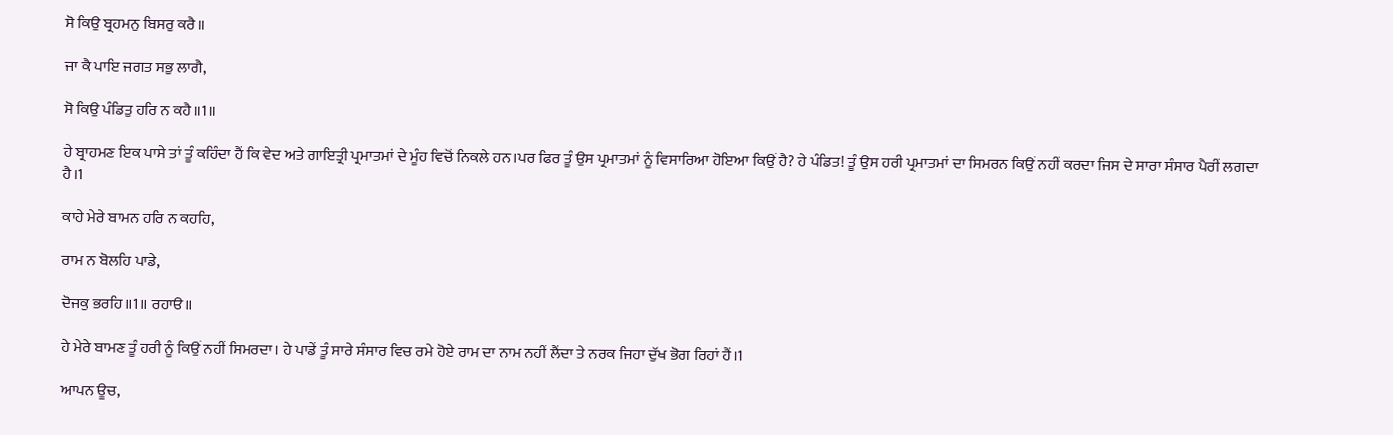ਸੋ ਕਿਉ ਬ੍ਰਹਮਨੁ ਬਿਸਰੁ ਕਰੈ॥

ਜਾ ਕੈ ਪਾਇ ਜਗਤ ਸਭੁ ਲਾਗੈ,

ਸੋ ਕਿਉ ਪੰਡਿਤੁ ਹਰਿ ਨ ਕਹੈ॥1॥

ਹੇ ਬ੍ਰਾਹਮਣ ਇਕ ਪਾਸੇ ਤਾਂ ਤੂੰ ਕਹਿੰਦਾ ਹੈਂ ਕਿ ਵੇਦ ਅਤੇ ਗਾਇਤ੍ਰੀ ਪ੍ਰਮਾਤਮਾਂ ਦੇ ਮੂੰਹ ਵਿਚੋਂ ਨਿਕਲੇ ਹਨ।ਪਰ ਫਿਰ ਤੂੰ ਉਸ ਪ੍ਰਮਾਤਮਾਂ ਨੂੰ ਵਿਸਾਰਿਆ ਹੋਇਆ ਕਿਉਂ ਹੈ? ਹੇ ਪੰਡਿਤ! ਤੂੰ ਉਸ ਹਰੀ ਪ੍ਰਮਾਤਮਾਂ ਦਾ ਸਿਮਰਨ ਕਿਉਂ ਨਹੀਂ ਕਰਦਾ ਜਿਸ ਦੇ ਸਾਰਾ ਸੰਸਾਰ ਪੈਰੀਂ ਲਗਦਾ ਹੈ।1

ਕਾਹੇ ਮੇਰੇ ਬਾਮਨ ਹਰਿ ਨ ਕਹਹਿ,

ਰਾਮ ਨ ਬੋਲਹਿ ਪਾਡੇ,

ਦੋਜਕੁ ਭਰਹਿ॥1॥ ਰਹਾੳ॥

ਹੇ ਮੇਰੇ ਬਾਮਣ ਤੂੰ ਹਰੀ ਨੂੰ ਕਿਉਂ ਨਹੀਂ ਸਿਮਰਦਾ। ਹੇ ਪਾਡੇਂ ਤੂੰ ਸਾਰੇ ਸੰਸਾਰ ਵਿਚ ਰਮੇ ਹੋਏ ਰਾਮ ਦਾ ਨਾਮ ਨਹੀਂ ਲੈਂਦਾ ਤੇ ਨਰਕ ਜਿਹਾ ਦੁੱਖ ਭੋਗ ਰਿਹਾਂ ਹੈਂ।1

ਆਪਨ ਊਚ,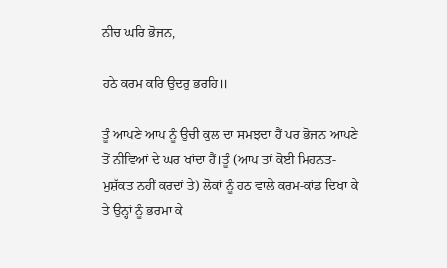ਨੀਚ ਘਰਿ ਭੋਜਨ,

ਹਠੇ ਕਰਮ ਕਰਿ ਉਦਰੁ ਭਰਹਿ॥

ਤੂੰ ਆਪਣੇ ਆਪ ਨੂੰ ਉਚੀ ਕੁਲ ਦਾ ਸਮਝਦਾ ਹੈਂ ਪਰ ਭੋਜਨ ਆਪਣੇ ਤੋਂ ਨੀਵਿਆਂ ਦੇ ਘਰ ਖਾਂਦਾ ਹੈਂ।ਤੂੰ (ਆਪ ਤਾਂ ਕੋਈ ਮਿਹਨਤ-ਮੁਸ਼ੱਕਤ ਨਹੀਂ ਕਰਦਾਂ ਤੇ) ਲੋਕਾਂ ਨੂੰ ਹਠ ਵਾਲੇ ਕਰਮ-ਕਾਂਡ ਦਿਖਾ ਕੇ ਤੇ ਉਨ੍ਹਾਂ ਨੂੰ ਭਰਮਾ ਕੇ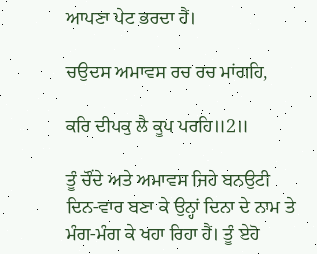ਆਪਣਾ ਪੇਟ ਭਰਦਾ ਹੈਂ।

ਚਉਦਸ ਅਮਾਵਸ ਰਚ ਰਚ ਮਾਂਗਹਿ,

ਕਰਿ ਦੀਪਕੁ ਲੈ ਕੂਪ ਪਰਹਿ॥2॥

ਤੂੰ ਚੌਂਦੇ ਅਤੇ ਅਮਾਵਸ ਜਿਹੇ ਬਨਉਟੀ ਦਿਨ-ਵਾਰ ਬਣਾ ਕੇ ਉਨ੍ਹਾਂ ਦਿਨਾ ਦੇ ਨਾਮ ਤੇ ਮੰਗ-ਮੰਗ ਕੇ ਖਹਾ ਰਿਹਾ ਹੈਂ। ਤੂੰ ਏਹੋ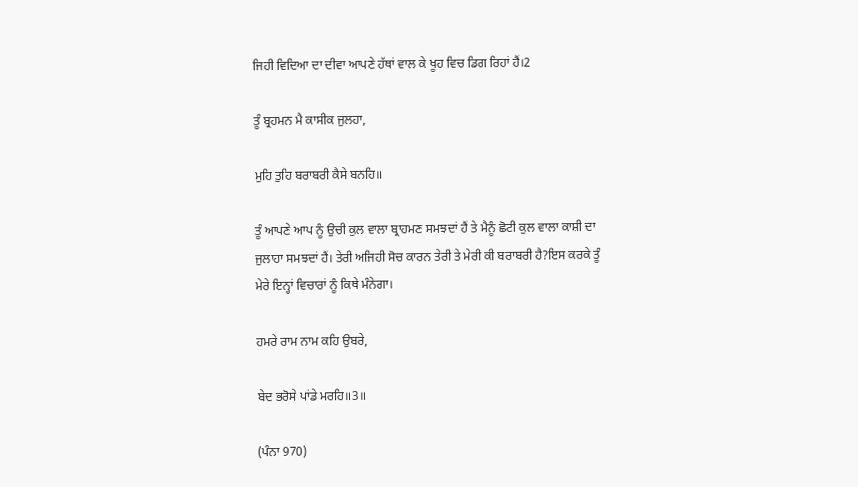ਜਿਹੀ ਵਿਦਿਆ ਦਾ ਦੀਵਾ ਆਪਣੇ ਹੱਥਾਂ ਵਾਲ ਕੇ ਖੂਹ ਵਿਚ ਡਿਗ ਰਿਹਾਂ ਹੈਂ।2

ਤੂੰ ਬ੍ਰਹਮਨ ਮੈ ਕਾਸੀਕ ਜੁਲਹਾ,

ਮੁਹਿ ਤੁਹਿ ਬਰਾਬਰੀ ਕੈਸੇ ਬਨਹਿ॥

ਤੂੰ ਆਪਣੇ ਆਪ ਨੂੰ ਉਚੀ ਕੁਲ ਵਾਲਾ ਬ੍ਰਾਹਮਣ ਸਮਝਦਾਂ ਹੈਂ ਤੇ ਮੈਨੂੰ ਛੋਟੀ ਕੁਲ ਵਾਲਾ ਕਾਸ਼ੀ ਦਾ ਜੁਲਾਹਾ ਸਮਝਦਾਂ ਹੈਂ। ਤੇਰੀ ਅਜਿਹੀ ਸੋਚ ਕਾਰਨ ਤੇਰੀ ਤੇ ਮੇਰੀ ਕੀ ਬਰਾਬਰੀ ਹੈ?ਇਸ ਕਰਕੇ ਤੂੰ ਮੇਰੇ ਇਨ੍ਹਾਂ ਵਿਚਾਰਾਂ ਨੂੰ ਕਿਥੇ ਮੰਨੇਗਾ।

ਹਮਰੇ ਰਾਮ ਨਾਮ ਕਹਿ ਉਬਰੇ,

ਬੇਦ ਭਰੋਸੇ ਪਾਂਡੇ ਮਰਹਿ॥3॥

(ਪੰਨਾ 970)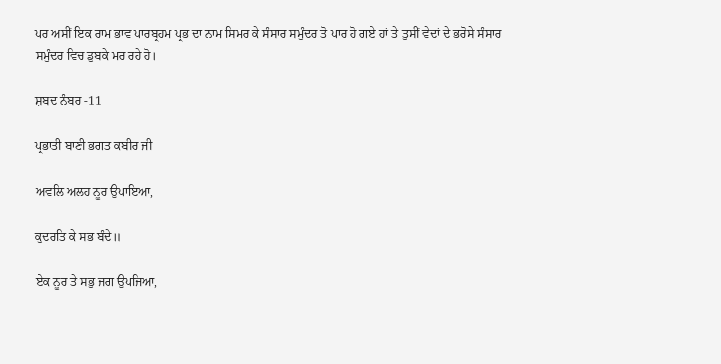ਪਰ ਅਸੀਂ ਇਕ ਰਾਮ ਭਾਵ ਪਾਰਬ੍ਰਹਮ ਪ੍ਰਭ ਦਾ ਨਾਮ ਸਿਮਰ ਕੇ ਸੰਸਾਰ ਸਮੁੰਦਰ ਤੋ ਪਾਰ ਹੋ ਗਏ ਹਾਂ ਤੇ ਤੁਸੀਂ ਵੇਦਾਂ ਦੇ ਭਰੋਸੇ ਸੰਸਾਰ ਸਮੁੰਦਰ ਵਿਚ ਡੁਬਕੇ ਮਰ ਰਹੇ ਹੋ।

ਸ਼ਬਦ ਨੰਬਰ -11

ਪ੍ਰਭਾਤੀ ਬਾਣੀ ਭਗਤ ਕਬੀਰ ਜੀ

ਅਵਲਿ ਅਲਹ ਨੂਰ ਉਪਾਇਆ,

ਕੁਦਰਤਿ ਕੇ ਸਭ ਬੰਦੇ॥

ਏਕ ਨੂਰ ਤੇ ਸਭੁ ਜਗ ਉਪਜਿਆ,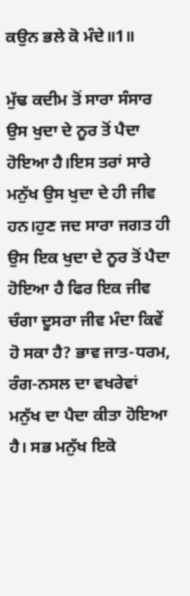ਕਉਨ ਭਲੇ ਕੋ ਮੰਦੇ॥1॥

ਮੁੱਢ ਕਦੀਮ ਤੋਂ ਸਾਰਾ ਸੰਸਾਰ ਉਸ ਖੁਦਾ ਦੇ ਨੂਰ ਤੋਂ ਪੈਦਾ ਹੋਇਆ ਹੈ।ਇਸ ਤਰਾਂ ਸਾਰੇ ਮਨੁੱਖ ਉਸ ਖੁਦਾ ਦੇ ਹੀ ਜੀਵ ਹਨ।ਹੁਣ ਜਦ ਸਾਰਾ ਜਗਤ ਹੀ ਉਸ ਇਕ ਖੁਦਾ ਦੇ ਨੂਰ ਤੋਂ ਪੈਦਾ ਹੋਇਆ ਹੈ ਫਿਰ ਇਕ ਜੀਵ ਚੰਗਾ ਦੂਸਰਾ ਜੀਵ ਮੰਦਾ ਕਿਵੇਂ ਹੋ ਸਕਾ ਹੈ? ਭਾਵ ਜਾਤ-ਧਰਮ, ਰੰਗ-ਨਸਲ ਦਾ ਵਖਰੇਵਾਂ ਮਨੁੱਖ ਦਾ ਪੈਦਾ ਕੀਤਾ ਹੋਇਆ ਹੈ। ਸਭ ਮਨੁੱਖ ਇਕੋ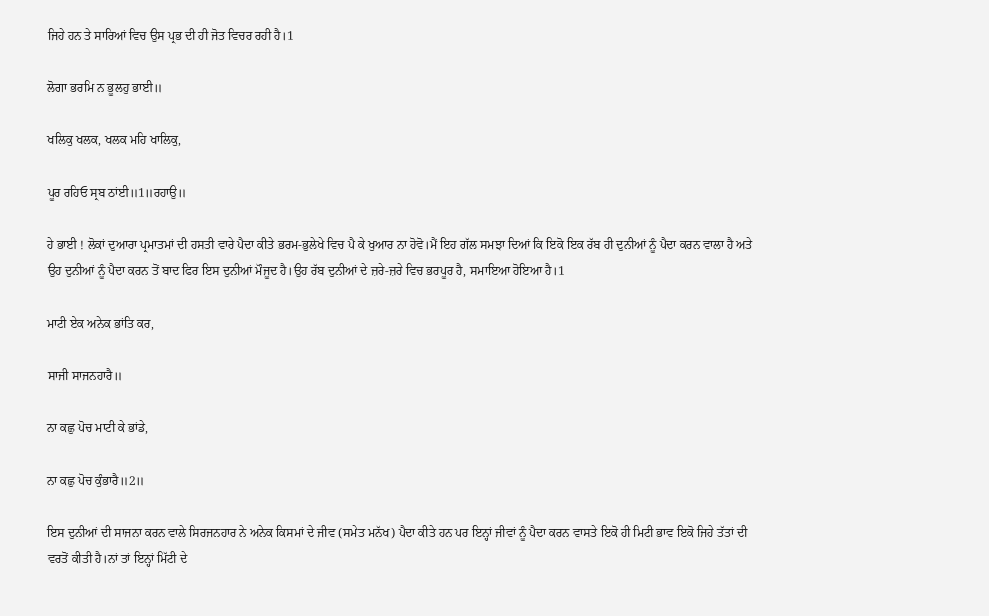ਜਿਹੇ ਹਨ ਤੇ ਸਾਰਿਆਂ ਵਿਚ ਉਸ ਪ੍ਰਭ ਦੀ ਹੀ ਜੋਤ ਵਿਚਰ ਰਹੀ ਹੈ।1

ਲੋਗਾ ਭਰਮਿ ਨ ਭੂਲਹੁ ਭਾਈ॥

ਖਲਿਕੁ ਖਲਕ, ਖਲਕ ਮਹਿ ਖਾਲਿਕੁ,

ਪੂਰ ਰਹਿਓ ਸ੍ਰਬ ਠਾਂਈ॥1॥ਰਹਾਉ॥

ਹੇ ਭਾਈ ! ਲੋਕਾਂ ਦੁਆਰਾ ਪ੍ਰਮਾਤਮਾਂ ਦੀ ਹਸਤੀ ਵਾਰੇ ਪੈਦਾ ਕੀਤੇ ਭਰਮ-ਭੁਲੇਖੇ ਵਿਚ ਪੈ ਕੇ ਖੁਆਰ ਨਾ ਹੋਵੋ।ਮੈਂ ਇਹ ਗੱਲ ਸਮਝਾ ਦਿਆਂ ਕਿ ਇਕੋ ਇਕ ਰੱਬ ਹੀ ਦੁਨੀਆਂ ਨੂੰ ਪੈਦਾ ਕਰਨ ਵਾਲਾ ਹੈ ਅਤੇ ਉਹ ਦੁਨੀਆਂ ਨੂੰ ਪੈਦਾ ਕਰਨ ਤੋਂ ਬਾਦ ਫਿਰ ਇਸ ਦੁਨੀਆਂ ਮੌਜੂਦ ਹੈ।ਉਹ ਰੱਬ ਦੁਨੀਆਂ ਦੇ ਜ਼ਰੇ-ਜ਼ਰੇ ਵਿਚ ਭਰਪੂਰ ਹੈ, ਸਮਾਇਆ ਹੋਇਆ ਹੈ।1

ਮਾਟੀ ਏਕ ਅਨੇਕ ਭਾਂਤਿ ਕਰ,

ਸਾਜੀ ਸਾਜਨਹਾਰੈ॥

ਨਾ ਕਛੁ ਪੋਚ ਮਾਟੀ ਕੇ ਭਾਂਡੇ,

ਨਾ ਕਛੁ ਪੋਚ ਕੁੰਭਾਰੈ॥2॥

ਇਸ ਦੁਨੀਆਂ ਦੀ ਸਾਜਨਾ ਕਰਨ ਵਾਲੇ ਸਿਰਜਨਹਾਰ ਨੇ ਅਨੇਕ ਕਿਸਮਾਂ ਦੇ ਜੀਵ (ਸਮੇਤ ਮਨੱਖ) ਪੈਦਾ ਕੀਤੇ ਹਨ ਪਰ ਇਨ੍ਹਾਂ ਜੀਵਾਂ ਨੂੰ ਪੈਦਾ ਕਰਨ ਵਾਸਤੇ ਇਕੋ ਹੀ ਮਿਟੀ ਭਾਵ ਇਕੋ ਜਿਹੇ ਤੱਤਾਂ ਦੀ ਵਰਤੋਂ ਕੀਤੀ ਹੈ।ਨਾਂ ਤਾਂ ਇਨ੍ਹਾਂ ਮਿੱਟੀ ਦੇ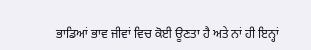ਭਾਡਿਆਂ ਭਾਵ ਜੀਵਾਂ ਵਿਚ ਕੋਈ ਊਣਤਾ ਹੈ ਅਤੇ ਨਾਂ ਹੀ ਇਨ੍ਹਾਂ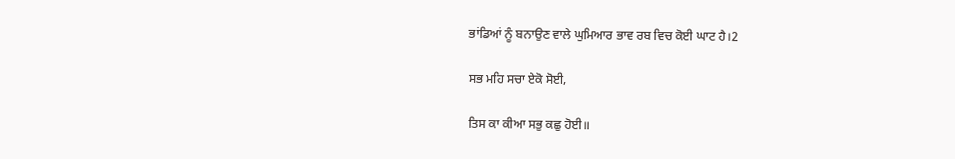ਭਾਂਡਿਆਂ ਨੂੰ ਬਨਾਉਣ ਵਾਲੇ ਘੁਮਿਆਰ ਭਾਵ ਰਬ ਵਿਚ ਕੋਈ ਘਾਟ ਹੈ।2

ਸਭ ਮਹਿ ਸਚਾ ਏਕੋ ਸੋਈ,

ਤਿਸ ਕਾ ਕੀਆ ਸਭੁ ਕਛੁ ਹੋਈ॥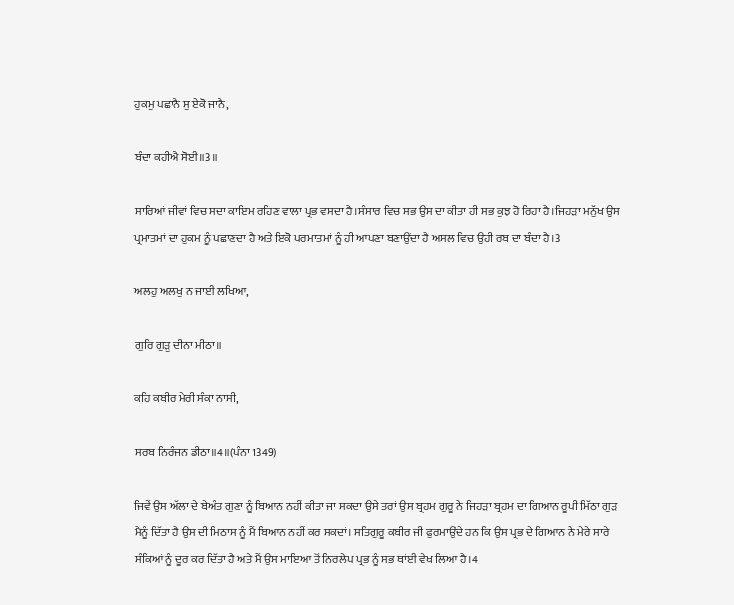ਹੁਕਮੁ ਪਛਾਨੈ ਸੁ ਏਕੋ ਜਾਨੈ,

ਬੰਦਾ ਕਹੀਐ ਸੋਈ॥3॥

ਸਾਰਿਆਂ ਜੀਵਾਂ ਵਿਚ ਸਦਾ ਕਾਇਮ ਰਹਿਣ ਵਾਲਾ ਪ੍ਰਭ ਵਸਦਾ ਹੈ।ਸੰਸਾਰ ਵਿਚ ਸਭ ਉਸ ਦਾ ਕੀਤਾ ਹੀ ਸਭ ਕੁਝ ਹੋ ਰਿਹਾ ਹੈ।ਜਿਹੜਾ ਮਨੁੱਖ ਉਸ ਪ੍ਰਮਾਤਮਾਂ ਦਾ ਹੁਕਮ ਨੂੰ ਪਛਾਣਦਾ ਹੈ ਅਤੇ ਇਕੋ ਪਰਮਾਤਮਾਂ ਨੂੰ ਹੀ ਆਪਣਾ ਬਣਾਉਂਦਾ ਹੈ ਅਸਲ ਵਿਚ ਉਹੀ ਰਬ ਦਾ ਬੰਦਾ ਹੈ।3

ਅਲਹੁ ਅਲਖੁ ਨ ਜਾਈ ਲਖਿਆ,

ਗੁਰਿ ਗੁੜੁ ਦੀਨਾ ਮੀਠਾ॥

ਕਹਿ ਕਬੀਰ ਮੇਰੀ ਸੰਕਾ ਨਾਸੀ,

ਸਰਬ ਨਿਰੰਜਨ ਡੀਠਾ॥4॥(ਪੰਨਾ 1349)

ਜਿਵੇਂ ਉਸ ਅੱਲਾ ਦੇ ਬੇਅੰਤ ਗੁਣਾ ਨੂੰ ਬਿਆਨ ਨਹੀਂ ਕੀਤਾ ਜਾ ਸਕਦਾ ਉਸੇ ਤਰਾਂ ਉਸ ਬ੍ਰਹਮ ਗੁਰੂ ਨੇ ਜਿਹੜਾ ਬ੍ਰਹਮ ਦਾ ਗਿਆਨ ਰੂਪੀ ਮਿੱਠਾ ਗੁੜ ਮੈਨੂੰ ਦਿੱਤਾ ਹੈ ਉਸ ਦੀ ਮਿਠਾਸ ਨੂੰ ਮੈਂ ਬਿਆਨ ਨਹੀਂ ਕਰ ਸਕਦਾਂ। ਸਤਿਗੁਰੂ ਕਬੀਰ ਜੀ ਫੁਰਮਾਉਂਦੇ ਹਨ ਕਿ ਉਸ ਪ੍ਰਭ ਦੇ ਗਿਆਨ ਨੇ ਮੇਰੇ ਸਾਰੇ ਸੰਕਿਆਂ ਨੂੰ ਦੂਰ ਕਰ ਦਿੱਤਾ ਹੈ ਅਤੇ ਮੈਂ ਉਸ ਮਾਇਆ ਤੋਂ ਨਿਰਲੇਪ ਪ੍ਰਭ ਨੂੰ ਸਭ ਥਾਂਈ ਵੇਖ ਲਿਆ ਹੈ।4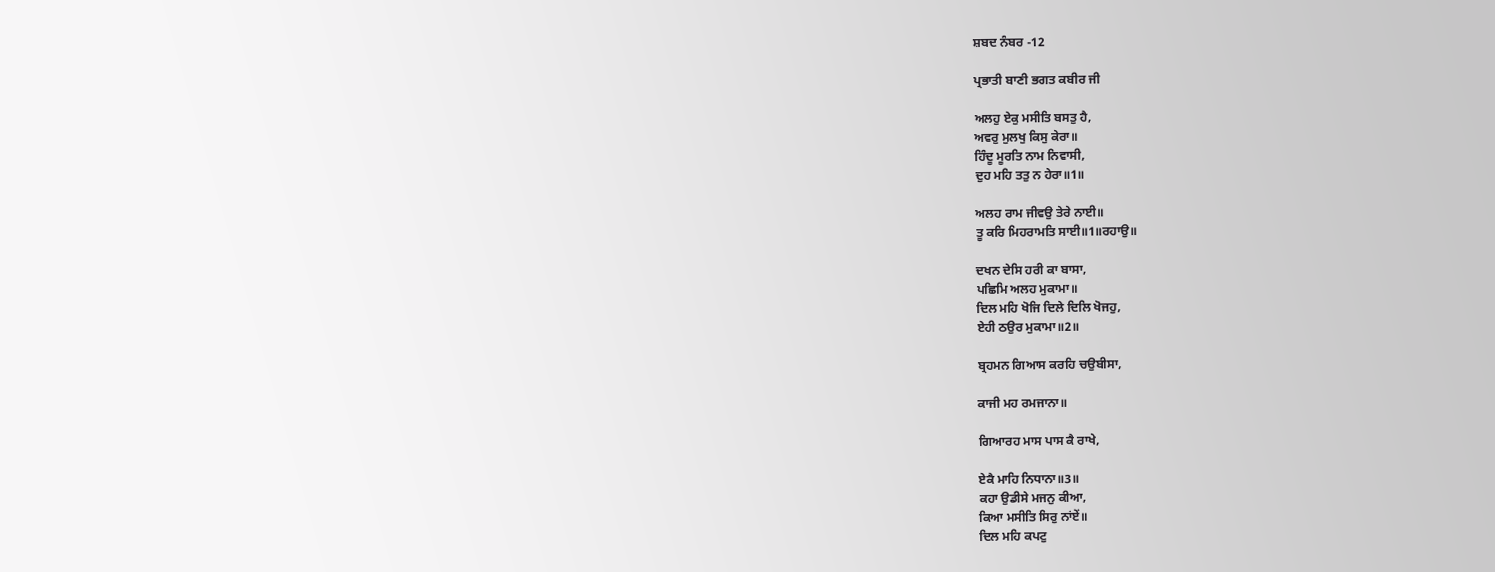ਸ਼ਬਦ ਨੰਬਰ -12

ਪ੍ਰਭਾਤੀ ਬਾਣੀ ਭਗਤ ਕਬੀਰ ਜੀ

ਅਲਹੁ ਏਕੁ ਮਸੀਤਿ ਬਸਤੁ ਹੈ,
ਅਵਰੁ ਮੁਲਖੁ ਕਿਸੁ ਕੇਰਾ॥
ਹਿੰਦੂ ਮੂਰਤਿ ਨਾਮ ਨਿਵਾਸੀ,
ਦੁਹ ਮਹਿ ਤਤੁ ਨ ਹੇਰਾ॥1॥

ਅਲਹ ਰਾਮ ਜੀਵਉ ਤੇਰੇ ਨਾਈ॥
ਤੂ ਕਰਿ ਮਿਹਰਾਮਤਿ ਸਾਈ॥1॥ਰਹਾਉ॥

ਦਖਨ ਦੇਸਿ ਹਰੀ ਕਾ ਬਾਸਾ,
ਪਛਿਮਿ ਅਲਹ ਮੁਕਾਮਾ॥
ਦਿਲ ਮਹਿ ਖੋਜਿ ਦਿਲੇ ਦਿਲਿ ਖੋਜਹੁ,
ਏਹੀ ਠਉਰ ਮੁਕਾਮਾ॥2॥

ਬ੍ਰਹਮਨ ਗਿਆਸ ਕਰਹਿ ਚਉਬੀਸਾ,

ਕਾਜੀ ਮਹ ਰਮਜਾਨਾ॥

ਗਿਆਰਹ ਮਾਸ ਪਾਸ ਕੈ ਰਾਖੇ,

ਏਕੈ ਮਾਹਿ ਨਿਧਾਨਾ॥3॥
ਕਹਾ ਉਡੀਸੇ ਮਜਨੁ ਕੀਆ,
ਕਿਆ ਮਸੀਤਿ ਸਿਰੁ ਨਾਂਏਂ॥
ਦਿਲ ਮਹਿ ਕਪਟੁ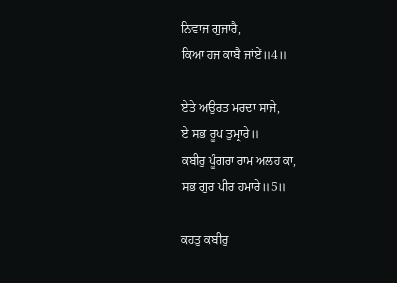ਨਿਵਾਜ ਗੁਜਾਰੈ,
ਕਿਆ ਹਜ ਕਾਬੈ ਜਾਂਏਂ॥4॥

ਏਤੇ ਅਉਰਤ ਮਰਦਾ ਸਾਜੇ,
ਏ ਸਭ ਰੂਪ ਤੁਮ੍ਰਾਰੇ॥
ਕਬੀਰੁ ਪੂੰਗਰਾ ਰਾਮ ਅਲਹ ਕਾ,
ਸਭ ਗੁਰ ਪੀਰ ਹਮਾਰੇ॥5॥

ਕਹਤੁ ਕਬੀਰੁ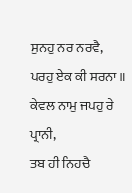ਸੁਨਹੁ ਨਰ ਨਰਵੈ,
ਪਰਹੁ ਏਕ ਕੀ ਸਰਨਾ॥
ਕੇਵਲ ਨਾਮੁ ਜਪਹੁ ਰੇ ਪ੍ਰਾਨੀ,
ਤਬ ਹੀ ਨਿਹਚੈ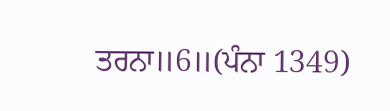ਤਰਨਾ॥6॥(ਪੰਨਾ 1349)